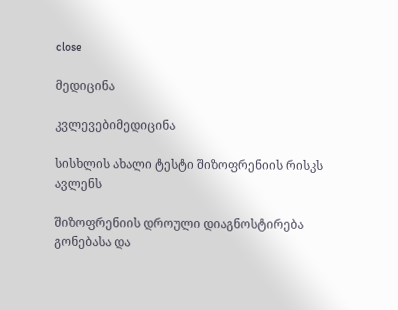close

მედიცინა

კვლევებიმედიცინა

სისხლის ახალი ტესტი შიზოფრენიის რისკს ავლენს

შიზოფრენიის დროული დიაგნოსტირება გონებასა და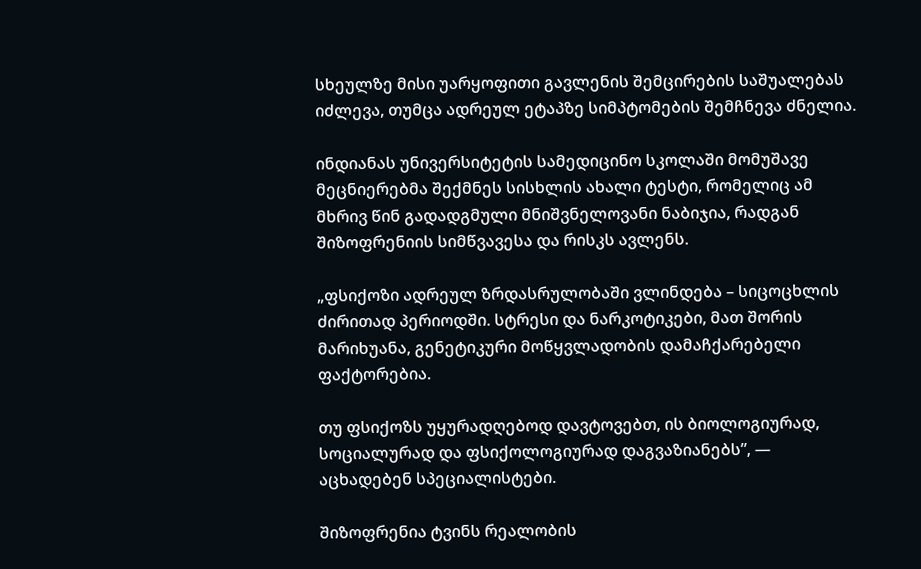სხეულზე მისი უარყოფითი გავლენის შემცირების საშუალებას იძლევა, თუმცა ადრეულ ეტაპზე სიმპტომების შემჩნევა ძნელია.

ინდიანას უნივერსიტეტის სამედიცინო სკოლაში მომუშავე მეცნიერებმა შექმნეს სისხლის ახალი ტესტი, რომელიც ამ მხრივ წინ გადადგმული მნიშვნელოვანი ნაბიჯია, რადგან შიზოფრენიის სიმწვავესა და რისკს ავლენს.

„ფსიქოზი ადრეულ ზრდასრულობაში ვლინდება – სიცოცხლის ძირითად პერიოდში. სტრესი და ნარკოტიკები, მათ შორის მარიხუანა, გენეტიკური მოწყვლადობის დამაჩქარებელი ფაქტორებია.

თუ ფსიქოზს უყურადღებოდ დავტოვებთ, ის ბიოლოგიურად, სოციალურად და ფსიქოლოგიურად დაგვაზიანებს”, — აცხადებენ სპეციალისტები.

შიზოფრენია ტვინს რეალობის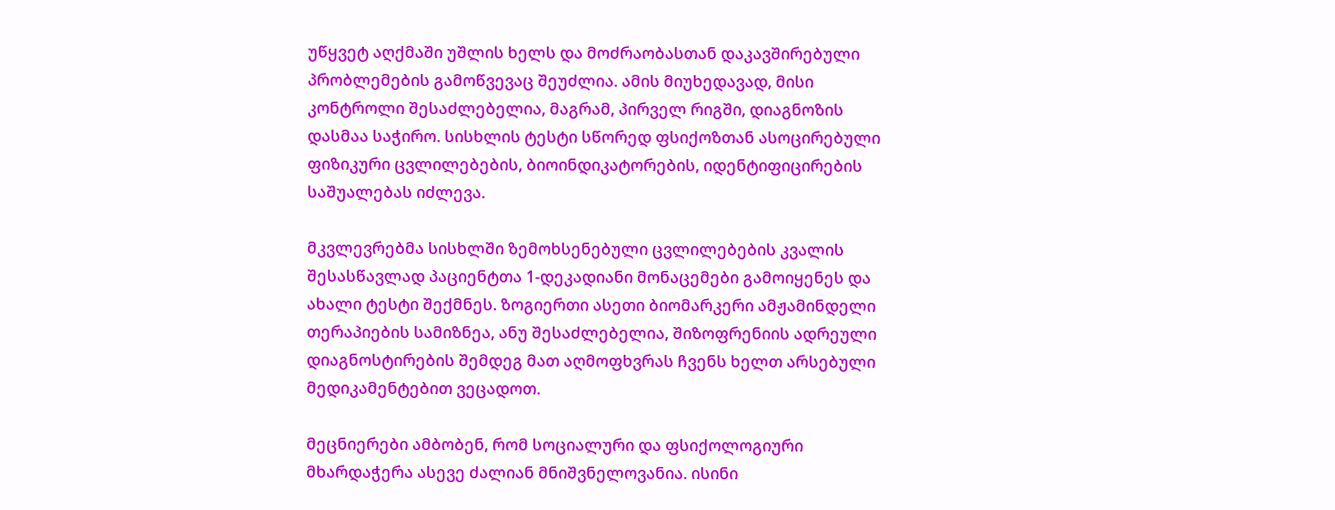უწყვეტ აღქმაში უშლის ხელს და მოძრაობასთან დაკავშირებული პრობლემების გამოწვევაც შეუძლია. ამის მიუხედავად, მისი კონტროლი შესაძლებელია, მაგრამ, პირველ რიგში, დიაგნოზის დასმაა საჭირო. სისხლის ტესტი სწორედ ფსიქოზთან ასოცირებული ფიზიკური ცვლილებების, ბიოინდიკატორების, იდენტიფიცირების საშუალებას იძლევა.

მკვლევრებმა სისხლში ზემოხსენებული ცვლილებების კვალის შესასწავლად პაციენტთა 1-დეკადიანი მონაცემები გამოიყენეს და ახალი ტესტი შექმნეს. ზოგიერთი ასეთი ბიომარკერი ამჟამინდელი თერაპიების სამიზნეა, ანუ შესაძლებელია, შიზოფრენიის ადრეული დიაგნოსტირების შემდეგ მათ აღმოფხვრას ჩვენს ხელთ არსებული მედიკამენტებით ვეცადოთ.

მეცნიერები ამბობენ, რომ სოციალური და ფსიქოლოგიური მხარდაჭერა ასევე ძალიან მნიშვნელოვანია. ისინი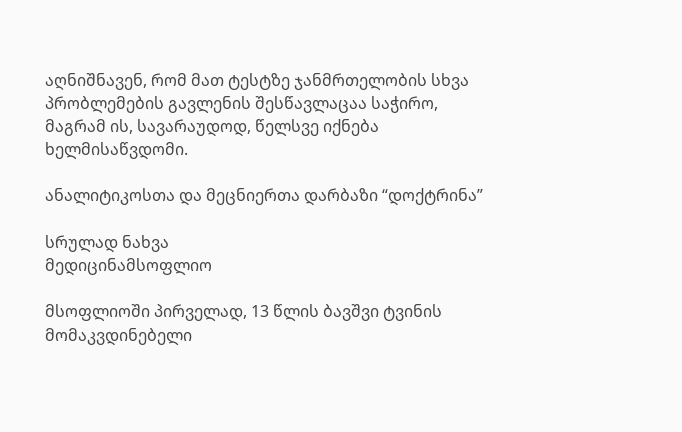აღნიშნავენ, რომ მათ ტესტზე ჯანმრთელობის სხვა პრობლემების გავლენის შესწავლაცაა საჭირო, მაგრამ ის, სავარაუდოდ, წელსვე იქნება ხელმისაწვდომი.

ანალიტიკოსთა და მეცნიერთა დარბაზი “დოქტრინა”

სრულად ნახვა
მედიცინამსოფლიო

მსოფლიოში პირველად, 13 წლის ბავშვი ტვინის მომაკვდინებელი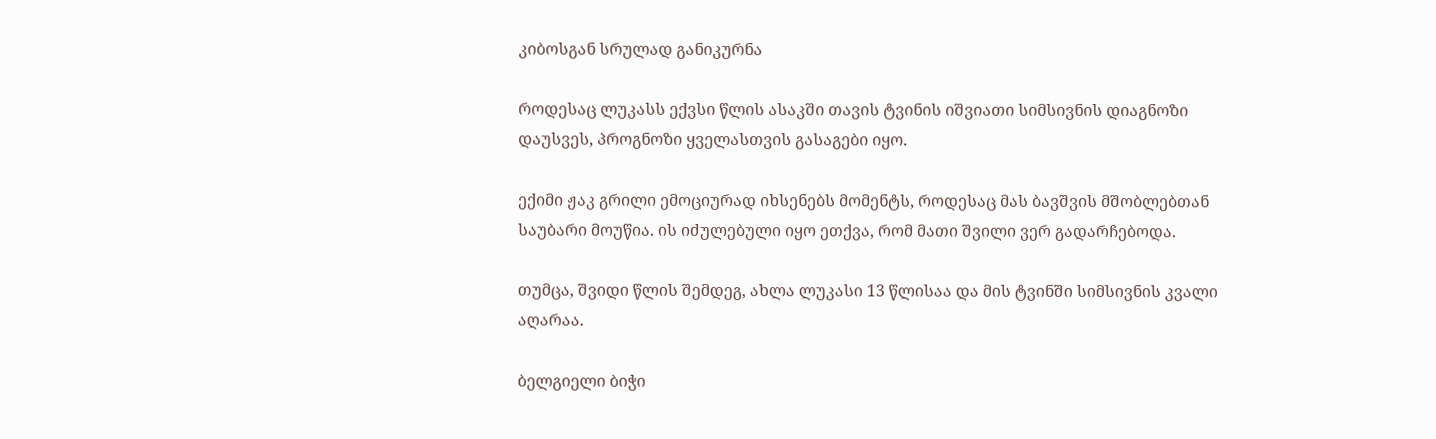კიბოსგან სრულად განიკურნა

როდესაც ლუკასს ექვსი წლის ასაკში თავის ტვინის იშვიათი სიმსივნის დიაგნოზი დაუსვეს, პროგნოზი ყველასთვის გასაგები იყო.

ექიმი ჟაკ გრილი ემოციურად იხსენებს მომენტს, როდესაც მას ბავშვის მშობლებთან საუბარი მოუწია. ის იძულებული იყო ეთქვა, რომ მათი შვილი ვერ გადარჩებოდა.

თუმცა, შვიდი წლის შემდეგ, ახლა ლუკასი 13 წლისაა და მის ტვინში სიმსივნის კვალი აღარაა.

ბელგიელი ბიჭი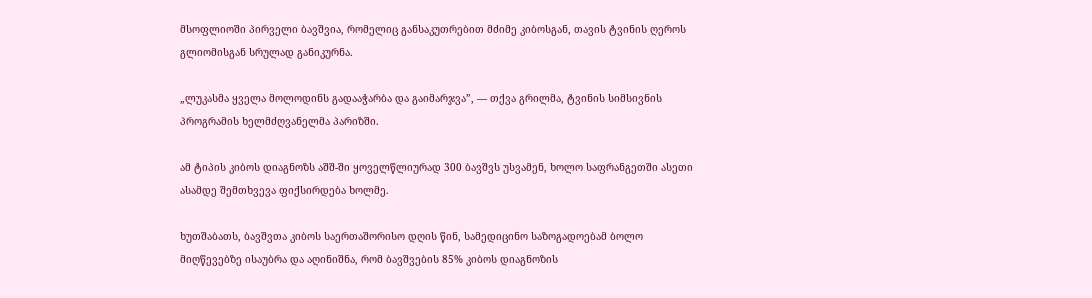მსოფლიოში პირველი ბავშვია, რომელიც განსაკუთრებით მძიმე კიბოსგან, თავის ტვინის ღეროს გლიომისგან სრულად განიკურნა.

„ლუკასმა ყველა მოლოდინს გადააჭარბა და გაიმარჯვა”, — თქვა გრილმა, ტვინის სიმსივნის პროგრამის ხელმძღვანელმა პარიზში.

ამ ტიპის კიბოს დიაგნოზს აშშ-ში ყოველწლიურად 300 ბავშვს უსვამენ, ხოლო საფრანგეთში ასეთი ასამდე შემთხვევა ფიქსირდება ხოლმე.

ხუთშაბათს, ბავშვთა კიბოს საერთაშორისო დღის წინ, სამედიცინო საზოგადოებამ ბოლო მიღწევებზე ისაუბრა და აღინიშნა, რომ ბავშვების 85% კიბოს დიაგნოზის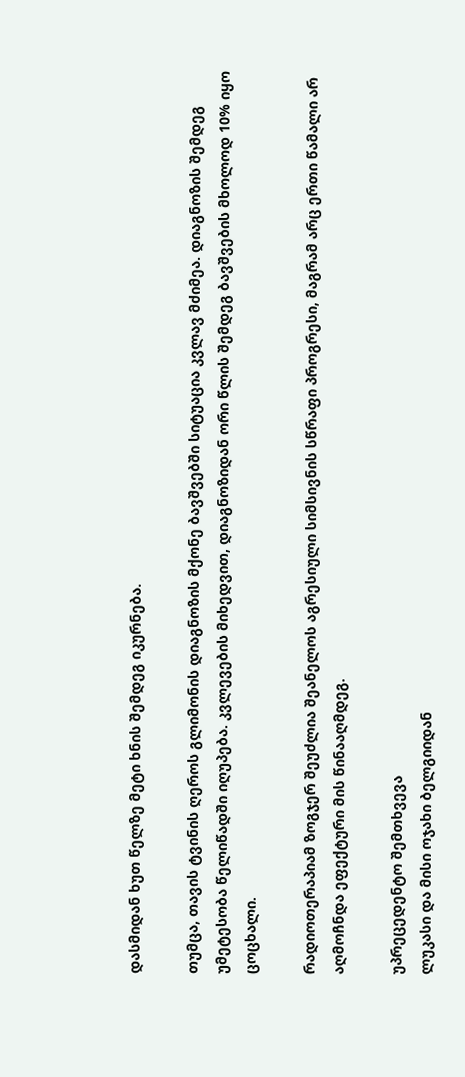დასმიდან ხუთ წელზე მეტი ხნის შემდეგ იკურნება.

თუმცა, თავის ტვინის ღეროს გლიმონის დიაგნოზის მქონე ბავშვებში სიტუაცია კვლავ მძიმეა. დიაგნოზის შემდეგ უმეტესობა წელიწადში იღუპება. კვლევების მიხედვით, დიაგნოზიდან ორი წლის შემდეგ ბავშვების მხოლოდ 10% იყო ცოცხალი.

რადიოთერაპიამ ზოგჯერ შეუძლია შეანელოს აგრესიული სიმსივნის სწრაფი პროგრესი, მაგრამ არც ერთი წამალი არ აღმოჩნდა ეფექტური მის წინააღმდეგ.

უპრეცედენტო შემთხვევა
ლუკასი და მისი ოჯახი ბელგიიდან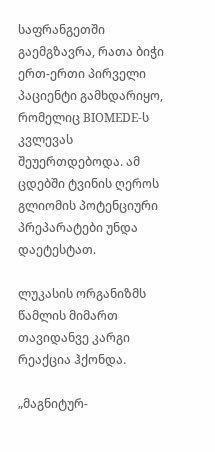საფრანგეთში გაემგზავრა, რათა ბიჭი ერთ-ერთი პირველი პაციენტი გამხდარიყო, რომელიც BIOMEDE-ს კვლევას შეუერთდებოდა. ამ ცდებში ტვინის ღეროს გლიომის პოტენციური პრეპარატები უნდა დაეტესტათ.

ლუკასის ორგანიზმს წამლის მიმართ თავიდანვე კარგი რეაქცია ჰქონდა.

„მაგნიტურ-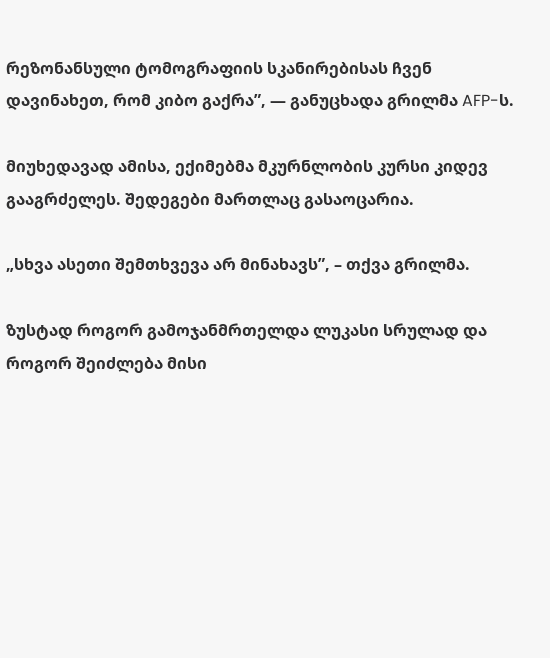რეზონანსული ტომოგრაფიის სკანირებისას ჩვენ დავინახეთ, რომ კიბო გაქრა”, — განუცხადა გრილმა AFP-ს.

მიუხედავად ამისა, ექიმებმა მკურნლობის კურსი კიდევ გააგრძელეს. შედეგები მართლაც გასაოცარია.

„სხვა ასეთი შემთხვევა არ მინახავს”, – თქვა გრილმა.

ზუსტად როგორ გამოჯანმრთელდა ლუკასი სრულად და როგორ შეიძლება მისი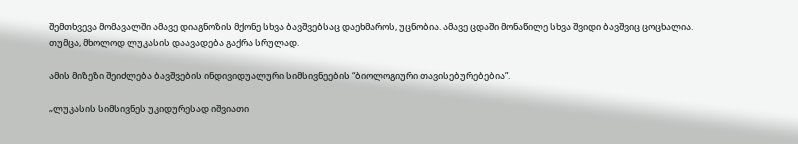შემთხვევა მომავალში ამავე დიაგნოზის მქონე სხვა ბავშვებსაც დაეხმაროს, უცნობია. ამავე ცდაში მონაწილე სხვა შვიდი ბავშვიც ცოცხალია. თუმცა, მხოლოდ ლუკასის დაავადება გაქრა სრულად.

ამის მიზეზი შეიძლება ბავშვების ინდივიდუალური სიმსივნეების “ბიოლოგიური თავისებურებებია”.

„ლუკასის სიმსივნეს უკიდურესად იშვიათი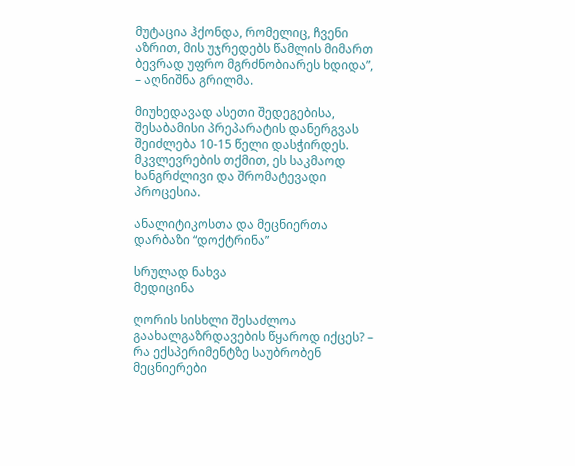მუტაცია ჰქონდა, რომელიც, ჩვენი აზრით, მის უჯრედებს წამლის მიმართ ბევრად უფრო მგრძნობიარეს ხდიდა”, – აღნიშნა გრილმა.

მიუხედავად ასეთი შედეგებისა, შესაბამისი პრეპარატის დანერგვას შეიძლება 10-15 წელი დასჭირდეს. მკვლევრების თქმით, ეს საკმაოდ ხანგრძლივი და შრომატევადი პროცესია.

ანალიტიკოსთა და მეცნიერთა დარბაზი “დოქტრინა”

სრულად ნახვა
მედიცინა

ღორის სისხლი შესაძლოა გაახალგაზრდავების წყაროდ იქცეს? – რა ექსპერიმენტზე საუბრობენ მეცნიერები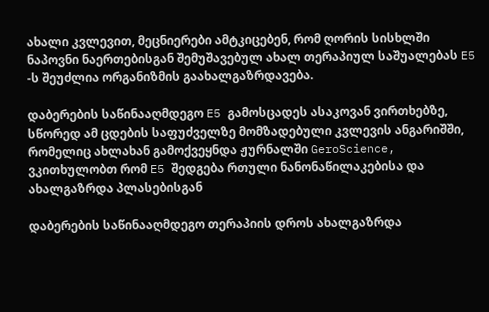ახალი კვლევით, მეცნიერები ამტკიცებენ, რომ ღორის სისხლში ნაპოვნი ნაერთებისგან შემუშავებულ ახალ თერაპიულ საშუალებას E5 -ს შეუძლია ორგანიზმის გაახალგაზრდავება.

დაბერების საწინააღმდეგო E5 გამოსცადეს ასაკოვან ვირთხებზე, სწორედ ამ ცდების საფუძველზე მომზადებული კვლევის ანგარიშში, რომელიც ახლახან გამოქვეყნდა ჟურნალში GeroScience, ვკითხულობთ რომ E5 შედგება რთული ნანონაწილაკებისა და ახალგაზრდა პლასებისგან

დაბერების საწინააღმდეგო თერაპიის დროს ახალგაზრდა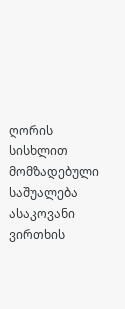ღორის სისხლით მომზადებული საშუალება ასაკოვანი ვირთხის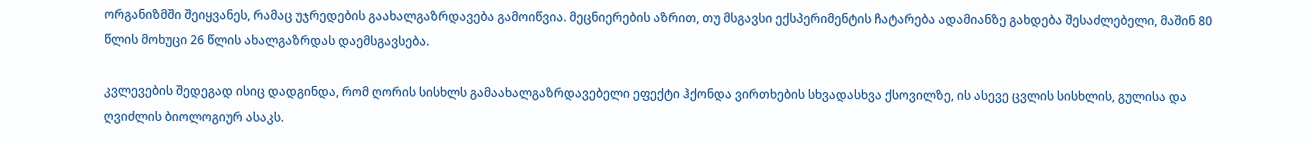ორგანიზმში შეიყვანეს, რამაც უჯრედების გაახალგაზრდავება გამოიწვია. მეცნიერების აზრით, თუ მსგავსი ექსპერიმენტის ჩატარება ადამიანზე გახდება შესაძლებელი, მაშინ 80 წლის მოხუცი 26 წლის ახალგაზრდას დაემსგავსება.

კვლევების შედეგად ისიც დადგინდა, რომ ღორის სისხლს გამაახალგაზრდავებელი ეფექტი ჰქონდა ვირთხების სხვადასხვა ქსოვილზე, ის ასევე ცვლის სისხლის, გულისა და ღვიძლის ბიოლოგიურ ასაკს.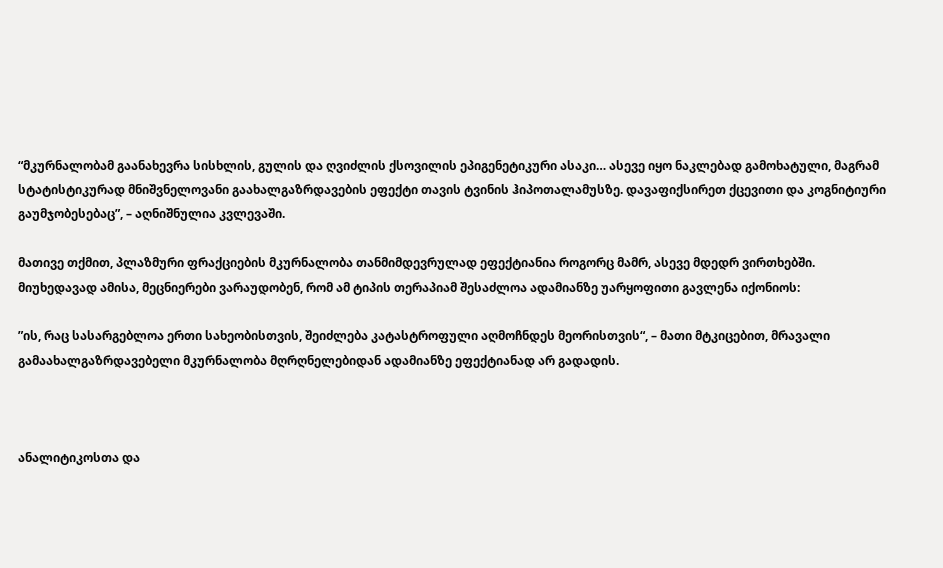“მკურნალობამ გაანახევრა სისხლის, გულის და ღვიძლის ქსოვილის ეპიგენეტიკური ასაკი… ასევე იყო ნაკლებად გამოხატული, მაგრამ სტატისტიკურად მნიშვნელოვანი გაახალგაზრდავების ეფექტი თავის ტვინის ჰიპოთალამუსზე. დავაფიქსირეთ ქცევითი და კოგნიტიური გაუმჯობესებაც”, – აღნიშნულია კვლევაში.

მათივე თქმით, პლაზმური ფრაქციების მკურნალობა თანმიმდევრულად ეფექტიანია როგორც მამრ, ასევე მდედრ ვირთხებში. მიუხედავად ამისა, მეცნიერები ვარაუდობენ, რომ ამ ტიპის თერაპიამ შესაძლოა ადამიანზე უარყოფითი გავლენა იქონიოს:

”ის, რაც სასარგებლოა ერთი სახეობისთვის, შეიძლება კატასტროფული აღმოჩნდეს მეორისთვის“, – მათი მტკიცებით, მრავალი გამაახალგაზრდავებელი მკურნალობა მღრღნელებიდან ადამიანზე ეფექტიანად არ გადადის.



ანალიტიკოსთა და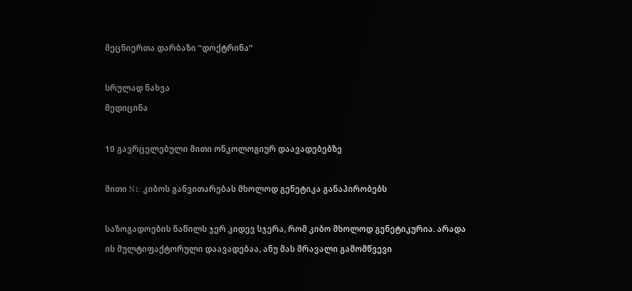მეცნიერთა დარბაზი “დოქტრინა”

სრულად ნახვა
მედიცინა

10 გავრცელებული მითი ონკოლოგიურ დაავადებებზე

მითი N1: კიბოს განვითარებას მხოლოდ გენეტიკა განაპირობებს

საზოგადოების ნაწილს ჯერ კიდევ სჯერა, რომ კიბო მხოლოდ გენეტიკურია. არადა ის მულტიფაქტორული დაავადებაა, ანუ მას მრავალი გამომწვევი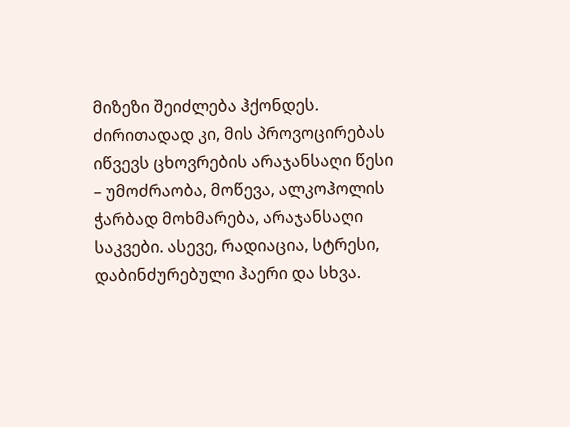მიზეზი შეიძლება ჰქონდეს. ძირითადად კი, მის პროვოცირებას იწვევს ცხოვრების არაჯანსაღი წესი – უმოძრაობა, მოწევა, ალკოჰოლის ჭარბად მოხმარება, არაჯანსაღი საკვები. ასევე, რადიაცია, სტრესი, დაბინძურებული ჰაერი და სხვა.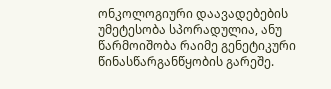ონკოლოგიური დაავადებების უმეტესობა სპორადულია, ანუ წარმოიშობა რაიმე გენეტიკური წინასწარგანწყობის გარეშე.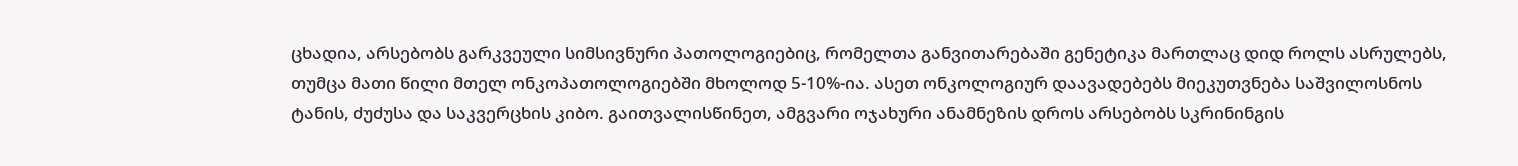ცხადია, არსებობს გარკვეული სიმსივნური პათოლოგიებიც, რომელთა განვითარებაში გენეტიკა მართლაც დიდ როლს ასრულებს, თუმცა მათი წილი მთელ ონკოპათოლოგიებში მხოლოდ 5-10%-ია. ასეთ ონკოლოგიურ დაავადებებს მიეკუთვნება საშვილოსნოს ტანის, ძუძუსა და საკვერცხის კიბო. გაითვალისწინეთ, ამგვარი ოჯახური ანამნეზის დროს არსებობს სკრინინგის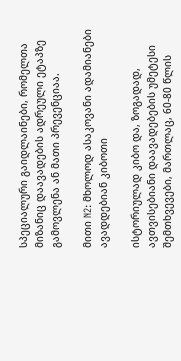სპეციალური გაიდლაინები, რომელთა მიზანიც დაავადების ადრეული ეტაპზე გამოვლენა ან მათი პრევენციაა.

მითი N2: მხოლოდ ასაკოვანი ადამიანები ავადდებიან კიბოთი

ისტორიულად კიბო და, ზოგადად, ავთვისებიანი დაავადებების უმეტესი შემთხვევები, მართლაც, 60-80 წლის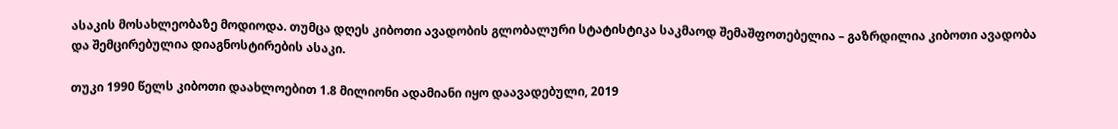ასაკის მოსახლეობაზე მოდიოდა. თუმცა დღეს კიბოთი ავადობის გლობალური სტატისტიკა საკმაოდ შემაშფოთებელია – გაზრდილია კიბოთი ავადობა და შემცირებულია დიაგნოსტირების ასაკი.

თუკი 1990 წელს კიბოთი დაახლოებით 1.8 მილიონი ადამიანი იყო დაავადებული, 2019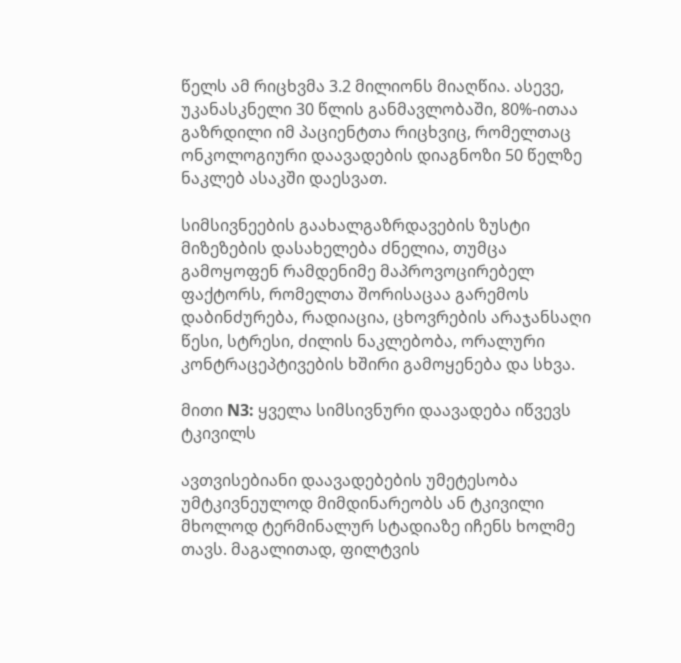წელს ამ რიცხვმა 3.2 მილიონს მიაღწია. ასევე, უკანასკნელი 30 წლის განმავლობაში, 80%-ითაა გაზრდილი იმ პაციენტთა რიცხვიც, რომელთაც ონკოლოგიური დაავადების დიაგნოზი 50 წელზე ნაკლებ ასაკში დაესვათ.

სიმსივნეების გაახალგაზრდავების ზუსტი მიზეზების დასახელება ძნელია, თუმცა გამოყოფენ რამდენიმე მაპროვოცირებელ ფაქტორს, რომელთა შორისაცაა გარემოს დაბინძურება, რადიაცია, ცხოვრების არაჯანსაღი წესი, სტრესი, ძილის ნაკლებობა, ორალური კონტრაცეპტივების ხშირი გამოყენება და სხვა.

მითი N3: ყველა სიმსივნური დაავადება იწვევს ტკივილს

ავთვისებიანი დაავადებების უმეტესობა უმტკივნეულოდ მიმდინარეობს ან ტკივილი მხოლოდ ტერმინალურ სტადიაზე იჩენს ხოლმე თავს. მაგალითად, ფილტვის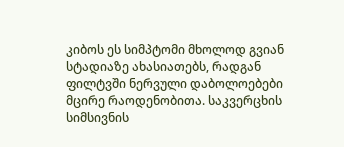კიბოს ეს სიმპტომი მხოლოდ გვიან სტადიაზე ახასიათებს, რადგან ფილტვში ნერვული დაბოლოებები მცირე რაოდენობითა. საკვერცხის სიმსივნის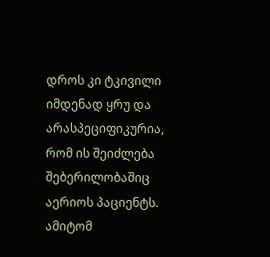დროს კი ტკივილი იმდენად ყრუ და არასპეციფიკურია, რომ ის შეიძლება შებერილობაშიც აერიოს პაციენტს. ამიტომ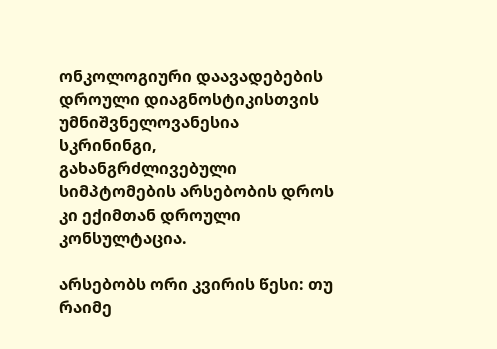ონკოლოგიური დაავადებების დროული დიაგნოსტიკისთვის უმნიშვნელოვანესია სკრინინგი, გახანგრძლივებული სიმპტომების არსებობის დროს კი ექიმთან დროული კონსულტაცია.

არსებობს ორი კვირის წესი: თუ რაიმე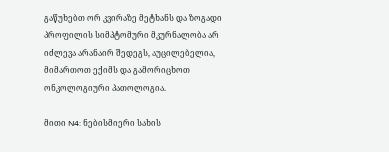გაწუხებთ ორ კვირაზე მეტხანს და ზოგადი პროფილის სიმპტომური მკურნალობა არ იძლევა არანაირ შედეგს, აუცილებელია, მიმართოთ ექიმს და გამორიცხოთ ონკოლოგიური პათოლოგია.

მითი N4: ნებისმიერი სახის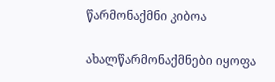წარმონაქმნი კიბოა

ახალწარმონაქმნები იყოფა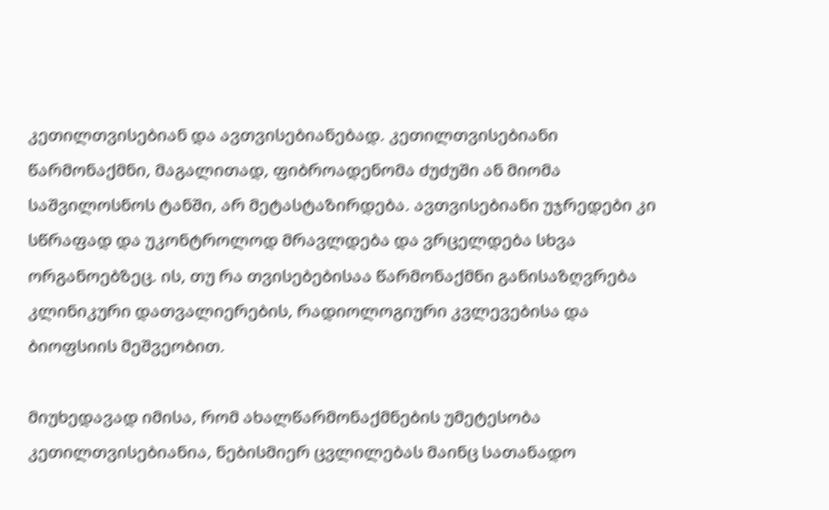კეთილთვისებიან და ავთვისებიანებად. კეთილთვისებიანი წარმონაქმნი, მაგალითად, ფიბროადენომა ძუძუში ან მიომა საშვილოსნოს ტანში, არ მეტასტაზირდება. ავთვისებიანი უჯრედები კი სწრაფად და უკონტროლოდ მრავლდება და ვრცელდება სხვა ორგანოებზეც. ის, თუ რა თვისებებისაა წარმონაქმნი განისაზღვრება კლინიკური დათვალიერების, რადიოლოგიური კვლევებისა და ბიოფსიის მეშვეობით.

მიუხედავად იმისა, რომ ახალწარმონაქმნების უმეტესობა კეთილთვისებიანია, ნებისმიერ ცვლილებას მაინც სათანადო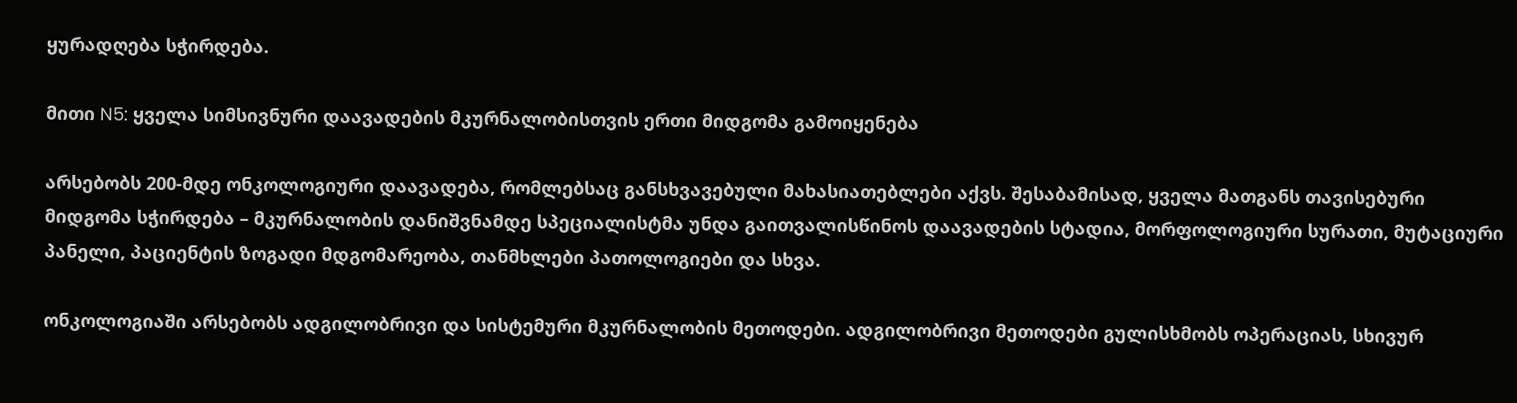ყურადღება სჭირდება.

მითი N5: ყველა სიმსივნური დაავადების მკურნალობისთვის ერთი მიდგომა გამოიყენება

არსებობს 200-მდე ონკოლოგიური დაავადება, რომლებსაც განსხვავებული მახასიათებლები აქვს. შესაბამისად, ყველა მათგანს თავისებური მიდგომა სჭირდება – მკურნალობის დანიშვნამდე სპეციალისტმა უნდა გაითვალისწინოს დაავადების სტადია, მორფოლოგიური სურათი, მუტაციური პანელი, პაციენტის ზოგადი მდგომარეობა, თანმხლები პათოლოგიები და სხვა.

ონკოლოგიაში არსებობს ადგილობრივი და სისტემური მკურნალობის მეთოდები. ადგილობრივი მეთოდები გულისხმობს ოპერაციას, სხივურ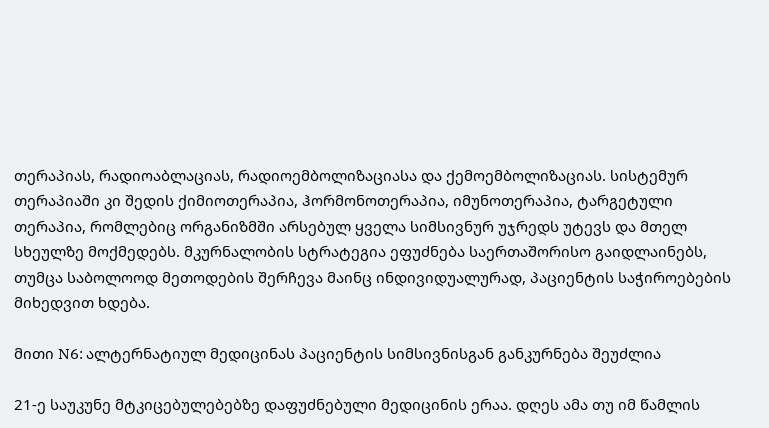თერაპიას, რადიოაბლაციას, რადიოემბოლიზაციასა და ქემოემბოლიზაციას. სისტემურ თერაპიაში კი შედის ქიმიოთერაპია, ჰორმონოთერაპია, იმუნოთერაპია, ტარგეტული თერაპია, რომლებიც ორგანიზმში არსებულ ყველა სიმსივნურ უჯრედს უტევს და მთელ სხეულზე მოქმედებს. მკურნალობის სტრატეგია ეფუძნება საერთაშორისო გაიდლაინებს, თუმცა საბოლოოდ მეთოდების შერჩევა მაინც ინდივიდუალურად, პაციენტის საჭიროებების მიხედვით ხდება.

მითი N6: ალტერნატიულ მედიცინას პაციენტის სიმსივნისგან განკურნება შეუძლია

21-ე საუკუნე მტკიცებულებებზე დაფუძნებული მედიცინის ერაა. დღეს ამა თუ იმ წამლის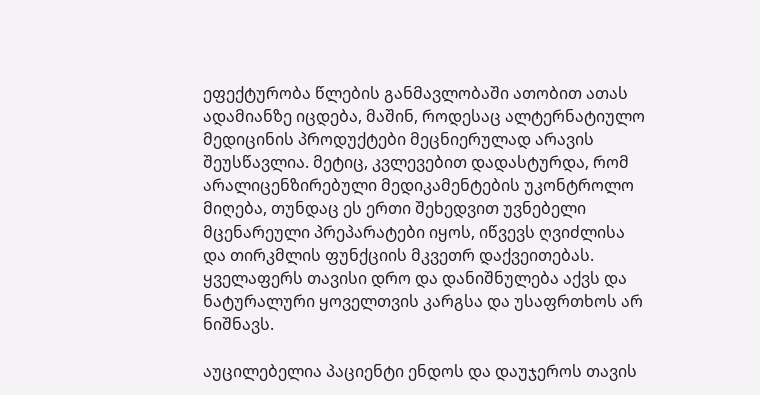ეფექტურობა წლების განმავლობაში ათობით ათას ადამიანზე იცდება, მაშინ, როდესაც ალტერნატიულო მედიცინის პროდუქტები მეცნიერულად არავის შეუსწავლია. მეტიც, კვლევებით დადასტურდა, რომ არალიცენზირებული მედიკამენტების უკონტროლო მიღება, თუნდაც ეს ერთი შეხედვით უვნებელი მცენარეული პრეპარატები იყოს, იწვევს ღვიძლისა და თირკმლის ფუნქციის მკვეთრ დაქვეითებას. ყველაფერს თავისი დრო და დანიშნულება აქვს და ნატურალური ყოველთვის კარგსა და უსაფრთხოს არ ნიშნავს.

აუცილებელია პაციენტი ენდოს და დაუჯეროს თავის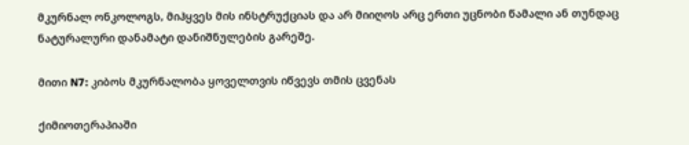მკურნალ ონკოლოგს, მიჰყვეს მის ინსტრუქციას და არ მიიღოს არც ერთი უცნობი წამალი ან თუნდაც ნატურალური დანამატი დანიშნულების გარეშე.

მითი N7: კიბოს მკურნალობა ყოველთვის იწვევს თმის ცვენას

ქიმიოთერაპიაში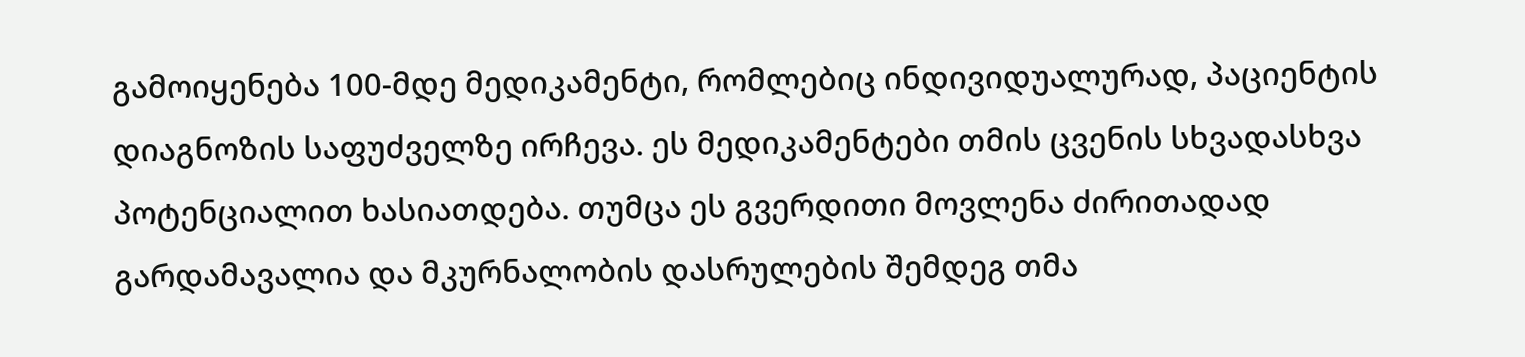გამოიყენება 100-მდე მედიკამენტი, რომლებიც ინდივიდუალურად, პაციენტის დიაგნოზის საფუძველზე ირჩევა. ეს მედიკამენტები თმის ცვენის სხვადასხვა პოტენციალით ხასიათდება. თუმცა ეს გვერდითი მოვლენა ძირითადად გარდამავალია და მკურნალობის დასრულების შემდეგ თმა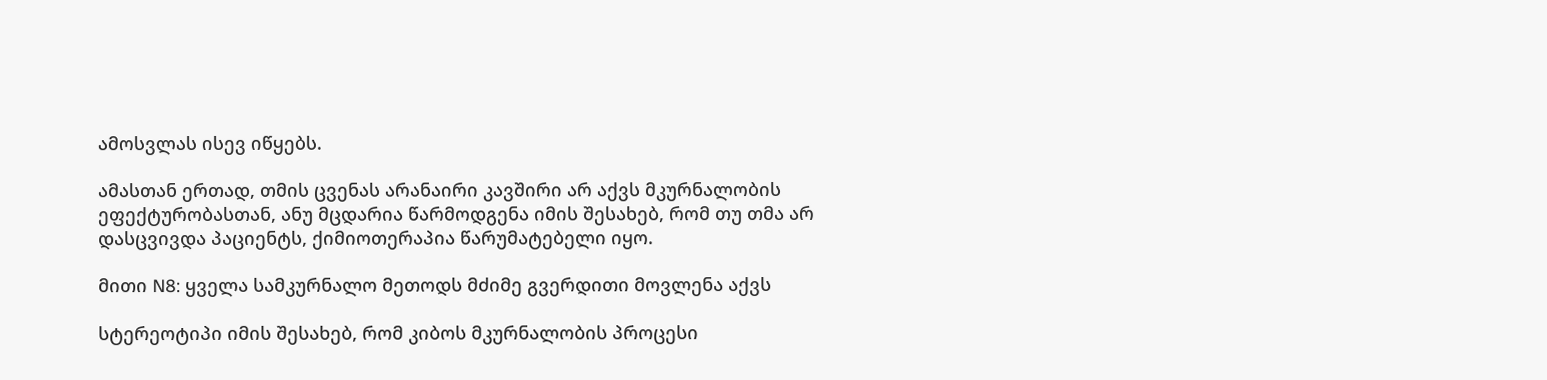ამოსვლას ისევ იწყებს.

ამასთან ერთად, თმის ცვენას არანაირი კავშირი არ აქვს მკურნალობის ეფექტურობასთან, ანუ მცდარია წარმოდგენა იმის შესახებ, რომ თუ თმა არ დასცვივდა პაციენტს, ქიმიოთერაპია წარუმატებელი იყო.

მითი N8: ყველა სამკურნალო მეთოდს მძიმე გვერდითი მოვლენა აქვს

სტერეოტიპი იმის შესახებ, რომ კიბოს მკურნალობის პროცესი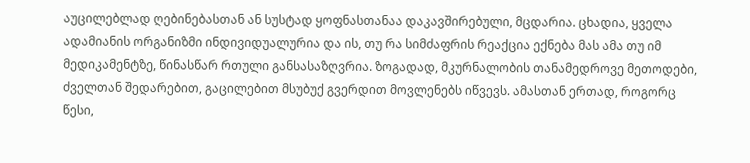აუცილებლად ღებინებასთან ან სუსტად ყოფნასთანაა დაკავშირებული, მცდარია. ცხადია, ყველა ადამიანის ორგანიზმი ინდივიდუალურია და ის, თუ რა სიმძაფრის რეაქცია ექნება მას ამა თუ იმ მედიკამენტზე, წინასწარ რთული განსასაზღვრია. ზოგადად, მკურნალობის თანამედროვე მეთოდები, ძველთან შედარებით, გაცილებით მსუბუქ გვერდით მოვლენებს იწვევს. ამასთან ერთად, როგორც წესი,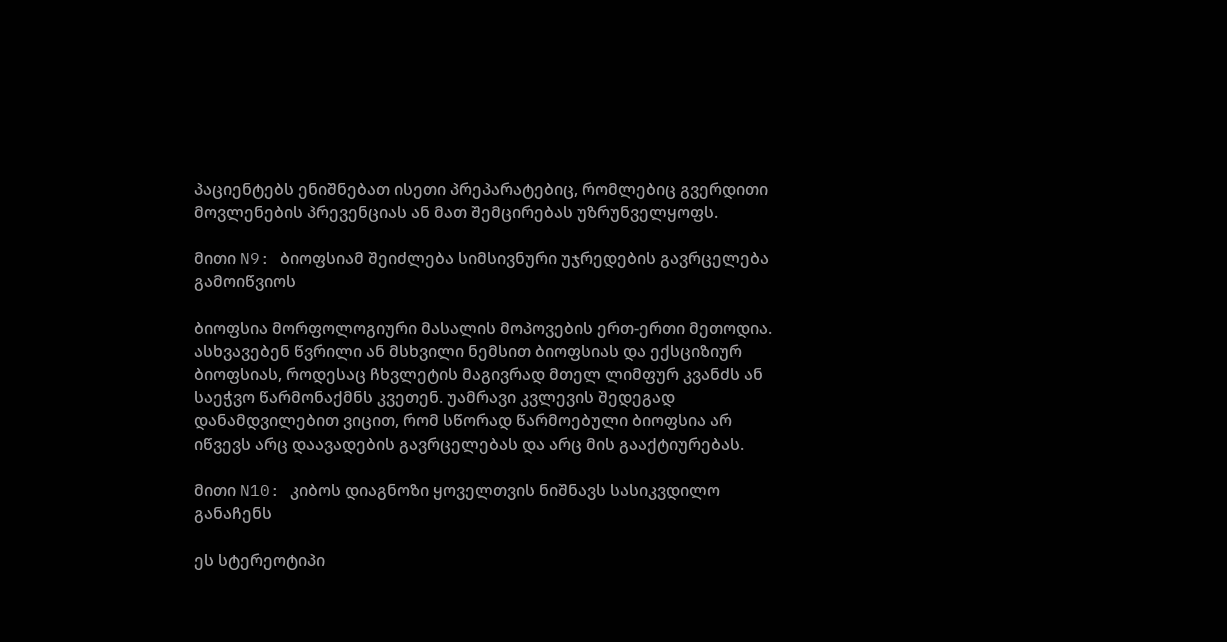პაციენტებს ენიშნებათ ისეთი პრეპარატებიც, რომლებიც გვერდითი მოვლენების პრევენციას ან მათ შემცირებას უზრუნველყოფს.

მითი N9: ბიოფსიამ შეიძლება სიმსივნური უჯრედების გავრცელება გამოიწვიოს

ბიოფსია მორფოლოგიური მასალის მოპოვების ერთ-ერთი მეთოდია. ასხვავებენ წვრილი ან მსხვილი ნემსით ბიოფსიას და ექსციზიურ ბიოფსიას, როდესაც ჩხვლეტის მაგივრად მთელ ლიმფურ კვანძს ან საეჭვო წარმონაქმნს კვეთენ. უამრავი კვლევის შედეგად დანამდვილებით ვიცით, რომ სწორად წარმოებული ბიოფსია არ იწვევს არც დაავადების გავრცელებას და არც მის გააქტიურებას.

მითი N10: კიბოს დიაგნოზი ყოველთვის ნიშნავს სასიკვდილო განაჩენს

ეს სტერეოტიპი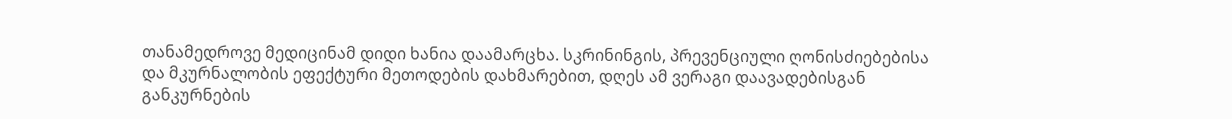თანამედროვე მედიცინამ დიდი ხანია დაამარცხა. სკრინინგის, პრევენციული ღონისძიებებისა და მკურნალობის ეფექტური მეთოდების დახმარებით, დღეს ამ ვერაგი დაავადებისგან განკურნების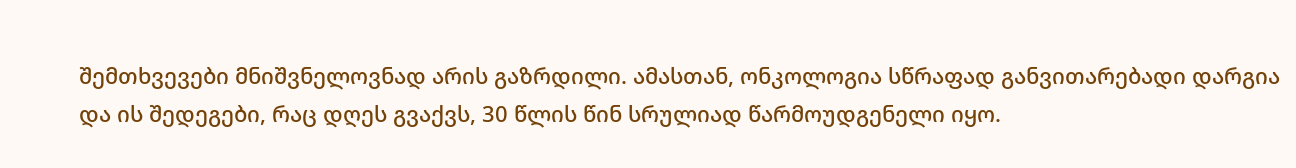შემთხვევები მნიშვნელოვნად არის გაზრდილი. ამასთან, ონკოლოგია სწრაფად განვითარებადი დარგია და ის შედეგები, რაც დღეს გვაქვს, 30 წლის წინ სრულიად წარმოუდგენელი იყო.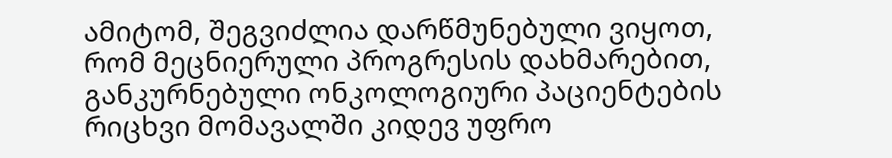ამიტომ, შეგვიძლია დარწმუნებული ვიყოთ, რომ მეცნიერული პროგრესის დახმარებით, განკურნებული ონკოლოგიური პაციენტების რიცხვი მომავალში კიდევ უფრო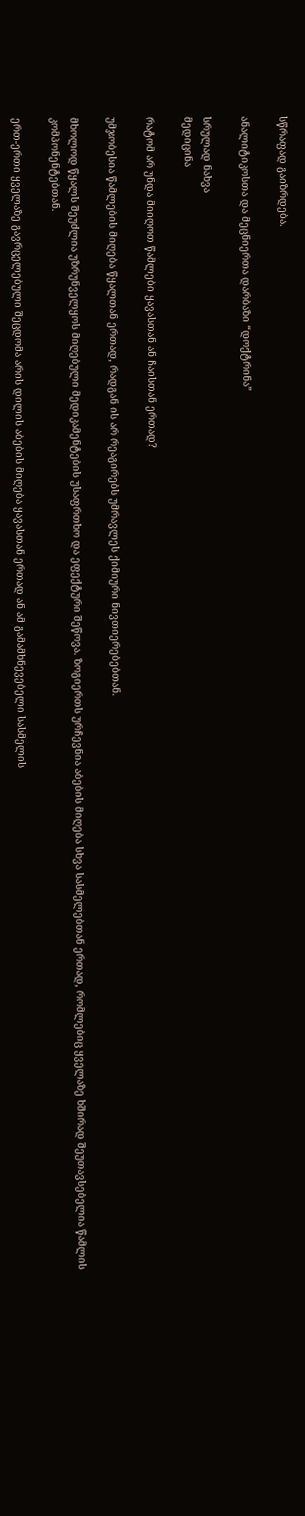სწრაფად გაიზრდება.

ანალიტიკოსთა და მეცნიერთა დარბაზი “დოქტრინა”

სრულად ნახვა
მედიცინა

რატომ არ უნდა მიიღოთ წამლები ყავასთან ან ჩაისთან ერთად?

უმჯობესია წამლების მიღება წყალთან ერთად, რადგან ის არ რეაგირებს უმრავლეს ქიმიური ნივთიერებებთან.

მხოლოდ წყალს შეუძლია უზრუნველყოს მიღებული მედიკამენტების უსაფრთხო და ეფექტური შეწოვა. ზოგიერთს ურჩევნია აბების მიღება სხვა სასმელებთან ერთად, რომლებიც ყველაზე ხშირად შეუთავსებელია წამლის კომპონენტებთან.

ერთ-ერთი ყველაზე გავრცელებული შეცდომა არის დილის აბების მიღება ყავასთან ერთად ან ამ გამამხნევებელი სასმელის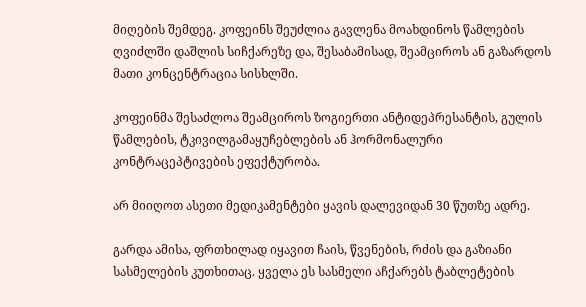მიღების შემდეგ. კოფეინს შეუძლია გავლენა მოახდინოს წამლების ღვიძლში დაშლის სიჩქარეზე და, შესაბამისად, შეამციროს ან გაზარდოს მათი კონცენტრაცია სისხლში.

კოფეინმა შესაძლოა შეამციროს ზოგიერთი ანტიდეპრესანტის, გულის წამლების, ტკივილგამაყუჩებლების ან ჰორმონალური კონტრაცეპტივების ეფექტურობა.

არ მიიღოთ ასეთი მედიკამენტები ყავის დალევიდან 30 წუთზე ადრე.

გარდა ამისა, ფრთხილად იყავით ჩაის, წვენების, რძის და გაზიანი სასმელების კუთხითაც. ყველა ეს სასმელი აჩქარებს ტაბლეტების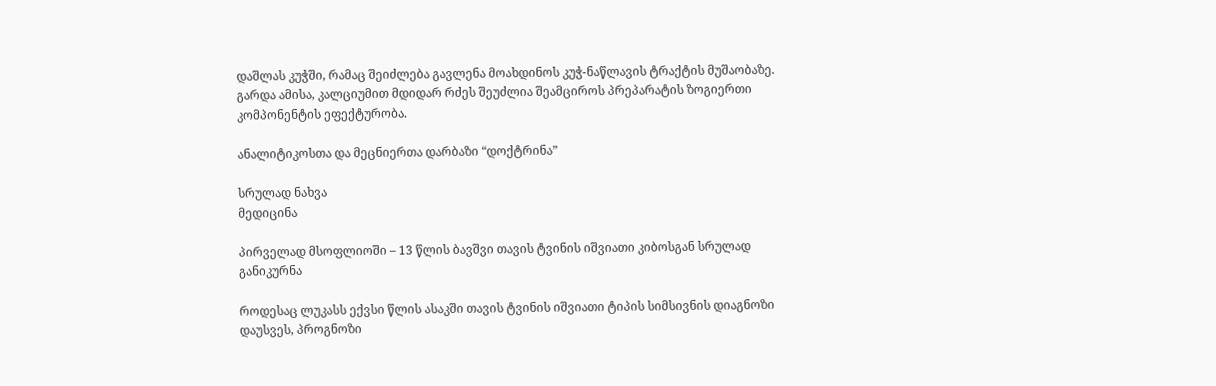დაშლას კუჭში, რამაც შეიძლება გავლენა მოახდინოს კუჭ-ნაწლავის ტრაქტის მუშაობაზე. გარდა ამისა, კალციუმით მდიდარ რძეს შეუძლია შეამციროს პრეპარატის ზოგიერთი კომპონენტის ეფექტურობა.

ანალიტიკოსთა და მეცნიერთა დარბაზი “დოქტრინა”

სრულად ნახვა
მედიცინა

პირველად მსოფლიოში – 13 წლის ბავშვი თავის ტვინის იშვიათი კიბოსგან სრულად განიკურნა

როდესაც ლუკასს ექვსი წლის ასაკში თავის ტვინის იშვიათი ტიპის სიმსივნის დიაგნოზი დაუსვეს, პროგნოზი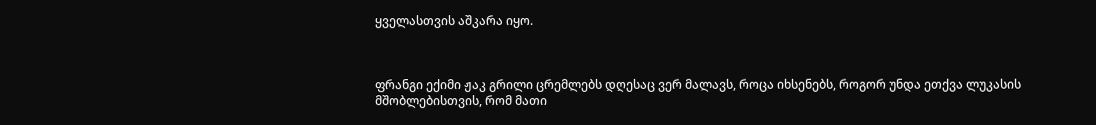ყველასთვის აშკარა იყო.



ფრანგი ექიმი ჟაკ გრილი ცრემლებს დღესაც ვერ მალავს, როცა იხსენებს, როგორ უნდა ეთქვა ლუკასის მშობლებისთვის, რომ მათი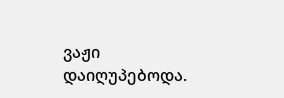ვაჟი დაიღუპებოდა.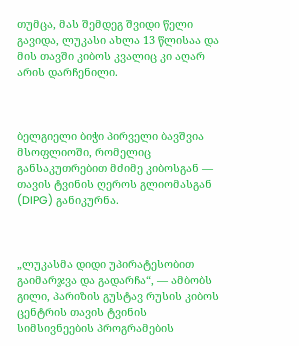თუმცა, მას შემდეგ შვიდი წელი გავიდა, ლუკასი ახლა 13 წლისაა და მის თავში კიბოს კვალიც კი აღარ არის დარჩენილი.



ბელგიელი ბიჭი პირველი ბავშვია მსოფლიოში, რომელიც განსაკუთრებით მძიმე კიბოსგან — თავის ტვინის ღეროს გლიომასგან (DIPG) განიკურნა.



„ლუკასმა დიდი უპირატესობით გაიმარჯვა და გადარჩა“, — ამბობს გილი, პარიზის გუსტავ რუსის კიბოს ცენტრის თავის ტვინის სიმსივნეების პროგრამების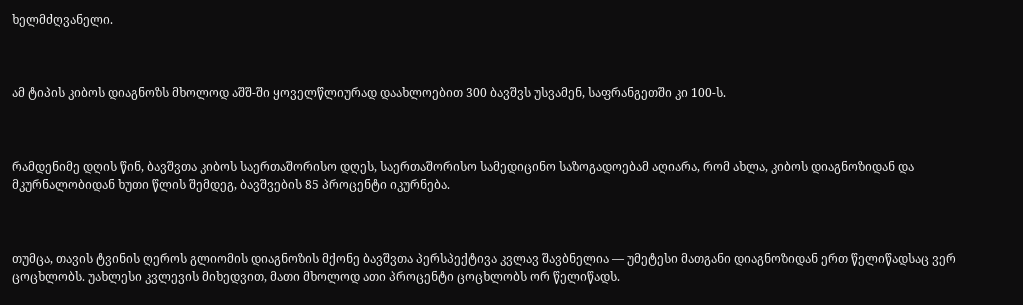ხელმძღვანელი.



ამ ტიპის კიბოს დიაგნოზს მხოლოდ აშშ-ში ყოველწლიურად დაახლოებით 300 ბავშვს უსვამენ, საფრანგეთში კი 100-ს.



რამდენიმე დღის წინ, ბავშვთა კიბოს საერთაშორისო დღეს, საერთაშორისო სამედიცინო საზოგადოებამ აღიარა, რომ ახლა, კიბოს დიაგნოზიდან და მკურნალობიდან ხუთი წლის შემდეგ, ბავშვების 85 პროცენტი იკურნება.



თუმცა, თავის ტვინის ღეროს გლიომის დიაგნოზის მქონე ბავშვთა პერსპექტივა კვლავ შავბნელია — უმეტესი მათგანი დიაგნოზიდან ერთ წელიწადსაც ვერ ცოცხლობს. უახლესი კვლევის მიხედვით, მათი მხოლოდ ათი პროცენტი ცოცხლობს ორ წელიწადს.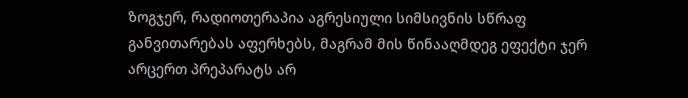ზოგჯერ, რადიოთერაპია აგრესიული სიმსივნის სწრაფ განვითარებას აფერხებს, მაგრამ მის წინააღმდეგ ეფექტი ჯერ არცერთ პრეპარატს არ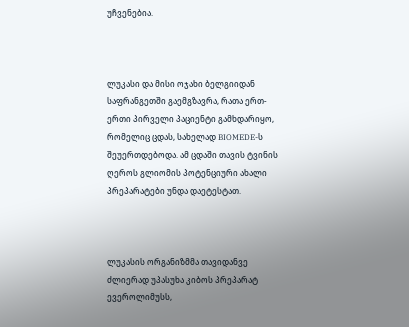უჩვენებია.



ლუკასი და მისი ოჯახი ბელგიიდან საფრანგეთში გაემგზავრა, რათა ერთ-ერთი პირველი პაციენტი გამხდარიყო, რომელიც ცდას, სახელად BIOMEDE-ს შეუერთდებოდა. ამ ცდაში თავის ტვინის ღეროს გლიომის პოტენციური ახალი პრეპარატები უნდა დაეტესტათ.



ლუკასის ორგანიზმმა თავიდანვე ძლიერად უპასუხა კიბოს პრეპარატ ევეროლიმუსს,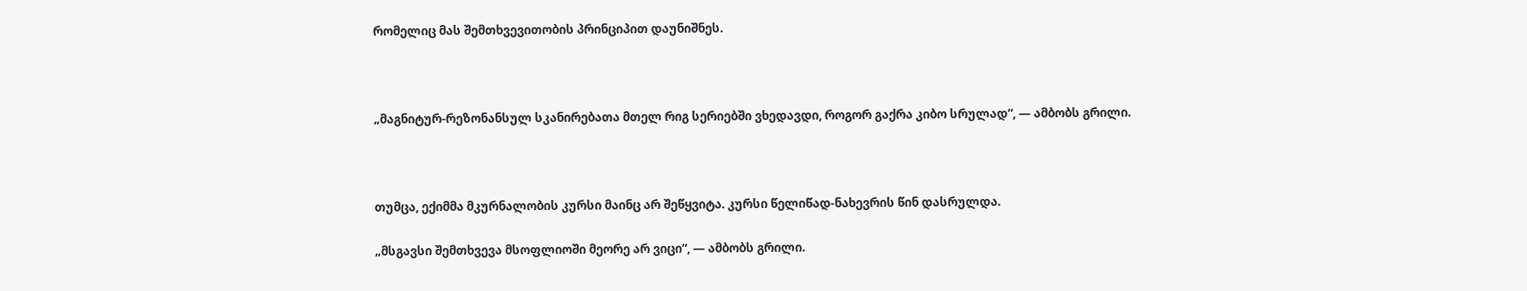რომელიც მას შემთხვევითობის პრინციპით დაუნიშნეს.



„მაგნიტურ-რეზონანსულ სკანირებათა მთელ რიგ სერიებში ვხედავდი, როგორ გაქრა კიბო სრულად“, — ამბობს გრილი.



თუმცა, ექიმმა მკურნალობის კურსი მაინც არ შეწყვიტა. კურსი წელიწად-ნახევრის წინ დასრულდა.

„მსგავსი შემთხვევა მსოფლიოში მეორე არ ვიცი“, — ამბობს გრილი.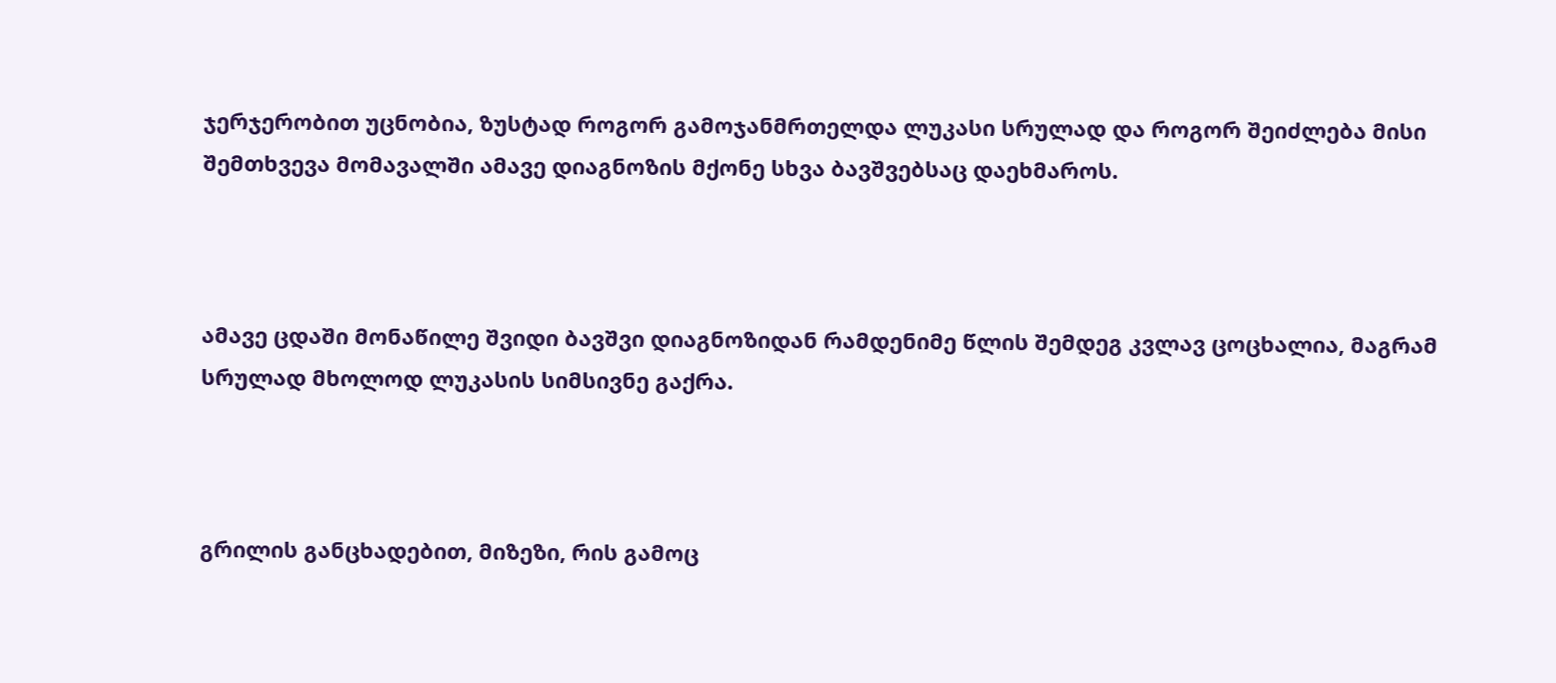ჯერჯერობით უცნობია, ზუსტად როგორ გამოჯანმრთელდა ლუკასი სრულად და როგორ შეიძლება მისი შემთხვევა მომავალში ამავე დიაგნოზის მქონე სხვა ბავშვებსაც დაეხმაროს.



ამავე ცდაში მონაწილე შვიდი ბავშვი დიაგნოზიდან რამდენიმე წლის შემდეგ კვლავ ცოცხალია, მაგრამ სრულად მხოლოდ ლუკასის სიმსივნე გაქრა.



გრილის განცხადებით, მიზეზი, რის გამოც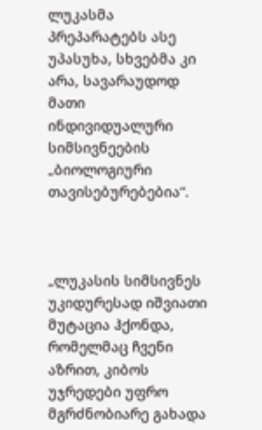ლუკასმა პრეპარატებს ასე უპასუხა, სხვებმა კი არა, სავარაუდოდ მათი ინდივიდუალური სიმსივნეების „ბიოლოგიური თავისებურებებია“.



„ლუკასის სიმსივნეს უკიდურესად იშვიათი მუტაცია ჰქონდა, რომელმაც ჩვენი აზრით, კიბოს უჯრედები უფრო მგრძნობიარე გახადა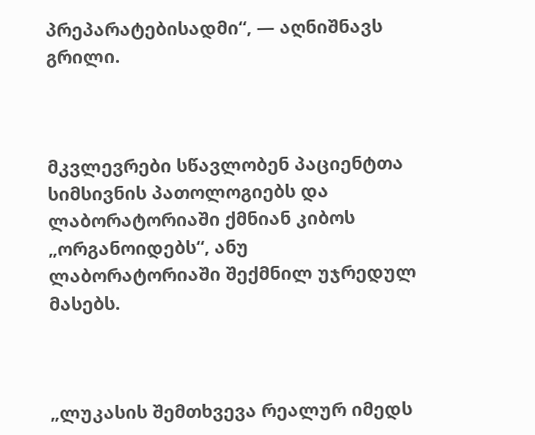პრეპარატებისადმი“, — აღნიშნავს გრილი.



მკვლევრები სწავლობენ პაციენტთა სიმსივნის პათოლოგიებს და ლაბორატორიაში ქმნიან კიბოს „ორგანოიდებს“, ანუ ლაბორატორიაში შექმნილ უჯრედულ მასებს.



„ლუკასის შემთხვევა რეალურ იმედს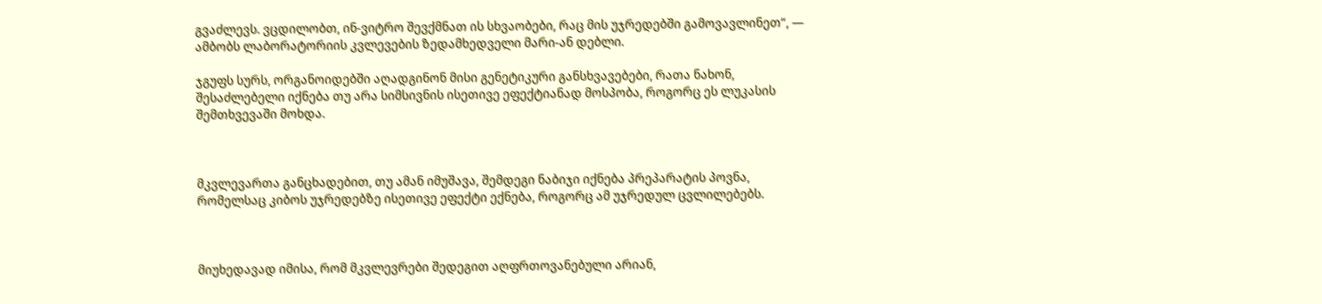გვაძლევს. ვცდილობთ, ინ-ვიტრო შევქმნათ ის სხვაობები, რაც მის უჯრედებში გამოვავლინეთ“, — ამბობს ლაბორატორიის კვლევების ზედამხედველი მარი-ან დებლი.

ჯგუფს სურს, ორგანოიდებში აღადგინონ მისი გენეტიკური განსხვავებები, რათა ნახონ, შესაძლებელი იქნება თუ არა სიმსივნის ისეთივე ეფექტიანად მოსპობა, როგორც ეს ლუკასის შემთხვევაში მოხდა.



მკვლევართა განცხადებით, თუ ამან იმუშავა, შემდეგი ნაბიჯი იქნება პრეპარატის პოვნა, რომელსაც კიბოს უჯრედებზე ისეთივე ეფექტი ექნება, როგორც ამ უჯრედულ ცვლილებებს.



მიუხედავად იმისა, რომ მკვლევრები შედეგით აღფრთოვანებული არიან,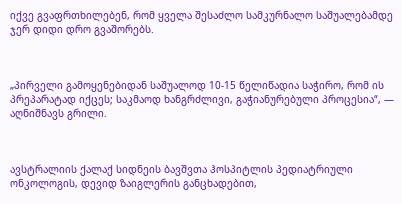იქვე გვაფრთხილებენ, რომ ყველა შესაძლო სამკურნალო საშუალებამდე ჯერ დიდი დრო გვაშორებს.



„პირველი გამოყენებიდან საშუალოდ 10-15 წელიწადია საჭირო, რომ ის პრეპარატად იქცეს; საკმაოდ ხანგრძლივი, გაჭიანურებული პროცესია“, — აღნიშნავს გრილი.



ავსტრალიის ქალაქ სიდნეის ბავშვთა ჰოსპიტლის პედიატრიული ონკოლოგის, დევიდ ზაიგლერის განცხადებით,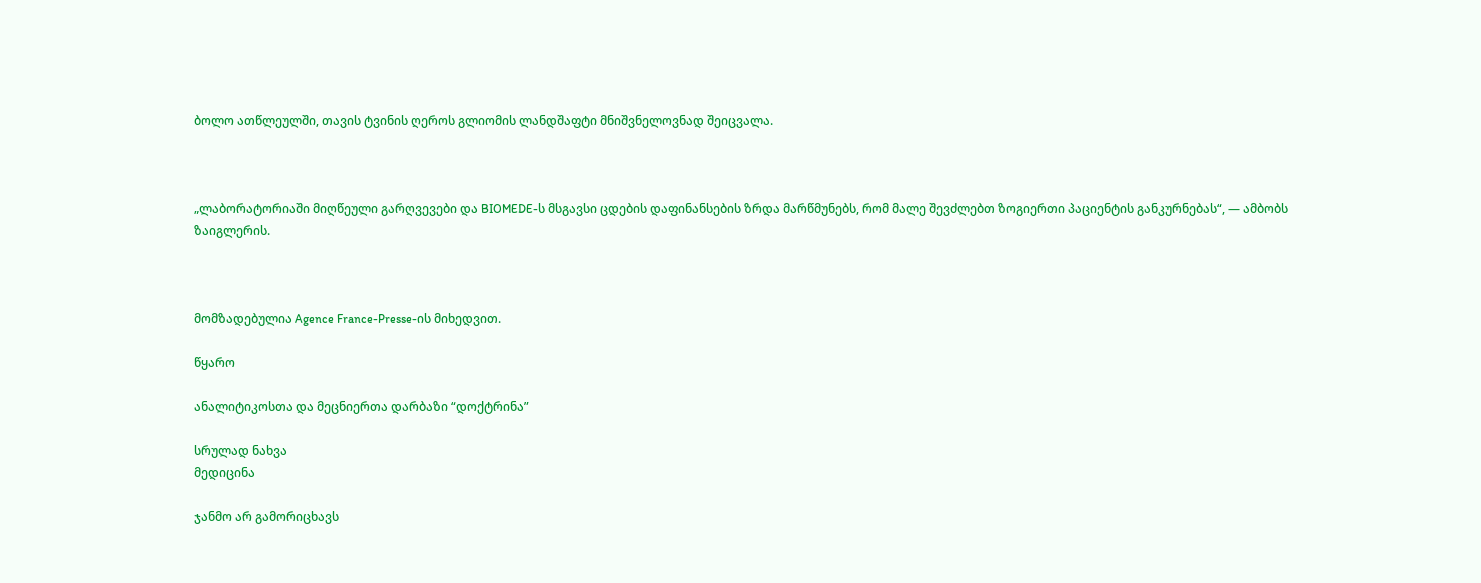ბოლო ათწლეულში, თავის ტვინის ღეროს გლიომის ლანდშაფტი მნიშვნელოვნად შეიცვალა.



„ლაბორატორიაში მიღწეული გარღვევები და BIOMEDE-ს მსგავსი ცდების დაფინანსების ზრდა მარწმუნებს, რომ მალე შევძლებთ ზოგიერთი პაციენტის განკურნებას“, — ამბობს ზაიგლერის.



მომზადებულია Agence France-Presse-ის მიხედვით.

წყარო

ანალიტიკოსთა და მეცნიერთა დარბაზი “დოქტრინა”

სრულად ნახვა
მედიცინა

ჯანმო არ გამორიცხავს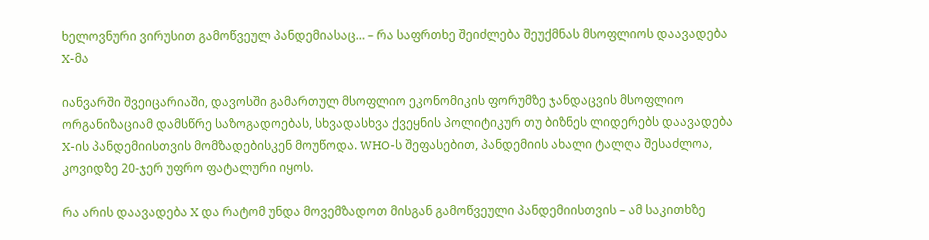ხელოვნური ვირუსით გამოწვეულ პანდემიასაც… – რა საფრთხე შეიძლება შეუქმნას მსოფლიოს დაავადება X-მა

იანვარში შვეიცარიაში, დავოსში გამართულ მსოფლიო ეკონომიკის ფორუმზე ჯანდაცვის მსოფლიო ორგანიზაციამ დამსწრე საზოგადოებას, სხვადასხვა ქვეყნის პოლიტიკურ თუ ბიზნეს ლიდერებს დაავადება X-ის პანდემიისთვის მომზადებისკენ მოუწოდა. WHO-ს შეფასებით, პანდემიის ახალი ტალღა შესაძლოა, კოვიდზე 20-ჯერ უფრო ფატალური იყოს.

რა არის დაავადება X და რატომ უნდა მოვემზადოთ მისგან გამოწვეული პანდემიისთვის – ამ საკითხზე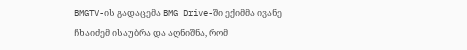BMGTV-ის გადაცემა BMG Drive-ში ექიმმა ივანე ჩხაიძემ ისაუბრა და აღნიშნა, რომ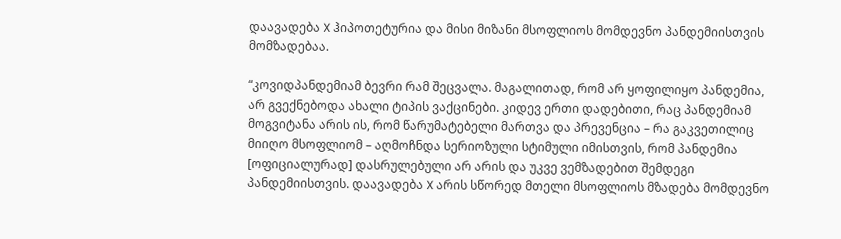დაავადება X ჰიპოთეტურია და მისი მიზანი მსოფლიოს მომდევნო პანდემიისთვის მომზადებაა.

“კოვიდპანდემიამ ბევრი რამ შეცვალა. მაგალითად, რომ არ ყოფილიყო პანდემია, არ გვექნებოდა ახალი ტიპის ვაქცინები. კიდევ ერთი დადებითი, რაც პანდემიამ მოგვიტანა არის ის, რომ წარუმატებელი მართვა და პრევენცია – რა გაკვეთილიც მიიღო მსოფლიომ – აღმოჩნდა სერიოზული სტიმული იმისთვის, რომ პანდემია [ოფიციალურად] დასრულებული არ არის და უკვე ვემზადებით შემდეგი პანდემიისთვის. დაავადება X არის სწორედ მთელი მსოფლიოს მზადება მომდევნო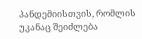პანდემიისთვის, რომლის უკანაც შეიძლება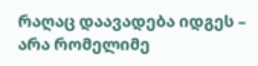რაღაც დაავადება იდგეს – არა რომელიმე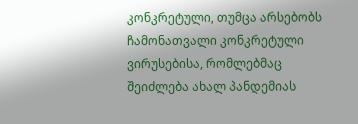კონკრეტული, თუმცა არსებობს ჩამონათვალი კონკრეტული ვირუსებისა, რომლებმაც შეიძლება ახალ პანდემიას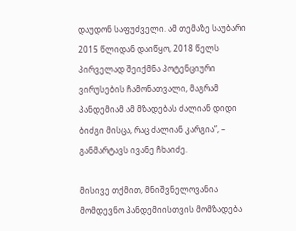დაუდონ საფუძველი. ამ თემაზე საუბარი 2015 წლიდან დაიწყო, 2018 წელს პირველად შეიქმნა პოტენციური ვირუსების ჩამონათვალი, მაგრამ პანდემიამ ამ მზადებას ძალიან დიდი ბიძგი მისცა, რაც ძალიან კარგია”, – განმარტავს ივანე ჩხაიძე.

მისივე თქმით, მნიშვნელოვანია მომდევნო პანდემიისთვის მომზადება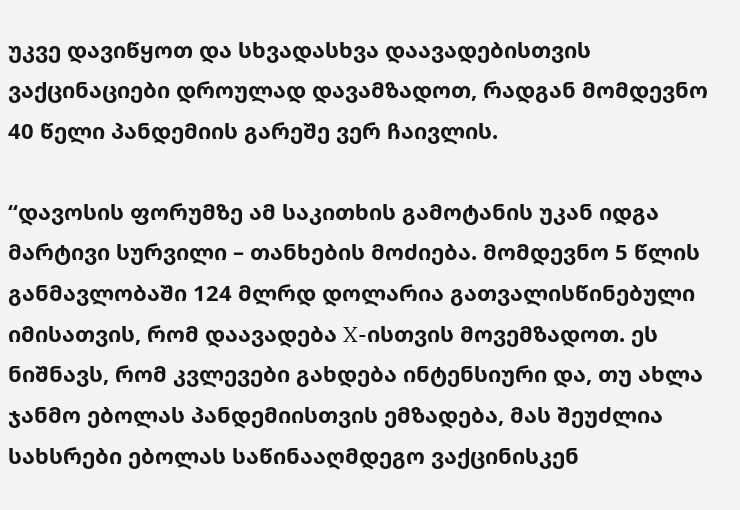უკვე დავიწყოთ და სხვადასხვა დაავადებისთვის ვაქცინაციები დროულად დავამზადოთ, რადგან მომდევნო 40 წელი პანდემიის გარეშე ვერ ჩაივლის.

“დავოსის ფორუმზე ამ საკითხის გამოტანის უკან იდგა მარტივი სურვილი – თანხების მოძიება. მომდევნო 5 წლის განმავლობაში 124 მლრდ დოლარია გათვალისწინებული იმისათვის, რომ დაავადება X-ისთვის მოვემზადოთ. ეს ნიშნავს, რომ კვლევები გახდება ინტენსიური და, თუ ახლა ჯანმო ებოლას პანდემიისთვის ემზადება, მას შეუძლია სახსრები ებოლას საწინააღმდეგო ვაქცინისკენ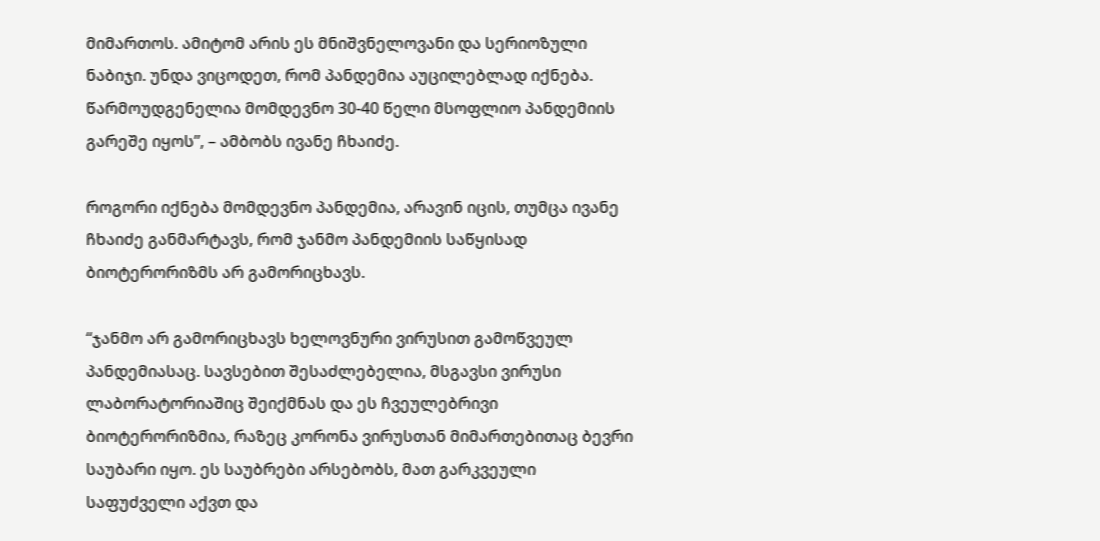მიმართოს. ამიტომ არის ეს მნიშვნელოვანი და სერიოზული ნაბიჯი. უნდა ვიცოდეთ, რომ პანდემია აუცილებლად იქნება. წარმოუდგენელია მომდევნო 30-40 წელი მსოფლიო პანდემიის გარეშე იყოს”, – ამბობს ივანე ჩხაიძე.

როგორი იქნება მომდევნო პანდემია, არავინ იცის, თუმცა ივანე ჩხაიძე განმარტავს, რომ ჯანმო პანდემიის საწყისად ბიოტერორიზმს არ გამორიცხავს.

“ჯანმო არ გამორიცხავს ხელოვნური ვირუსით გამოწვეულ პანდემიასაც. სავსებით შესაძლებელია, მსგავსი ვირუსი ლაბორატორიაშიც შეიქმნას და ეს ჩვეულებრივი ბიოტერორიზმია, რაზეც კორონა ვირუსთან მიმართებითაც ბევრი საუბარი იყო. ეს საუბრები არსებობს, მათ გარკვეული საფუძველი აქვთ და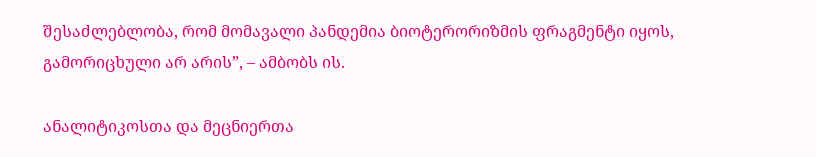შესაძლებლობა, რომ მომავალი პანდემია ბიოტერორიზმის ფრაგმენტი იყოს, გამორიცხული არ არის”, – ამბობს ის.

ანალიტიკოსთა და მეცნიერთა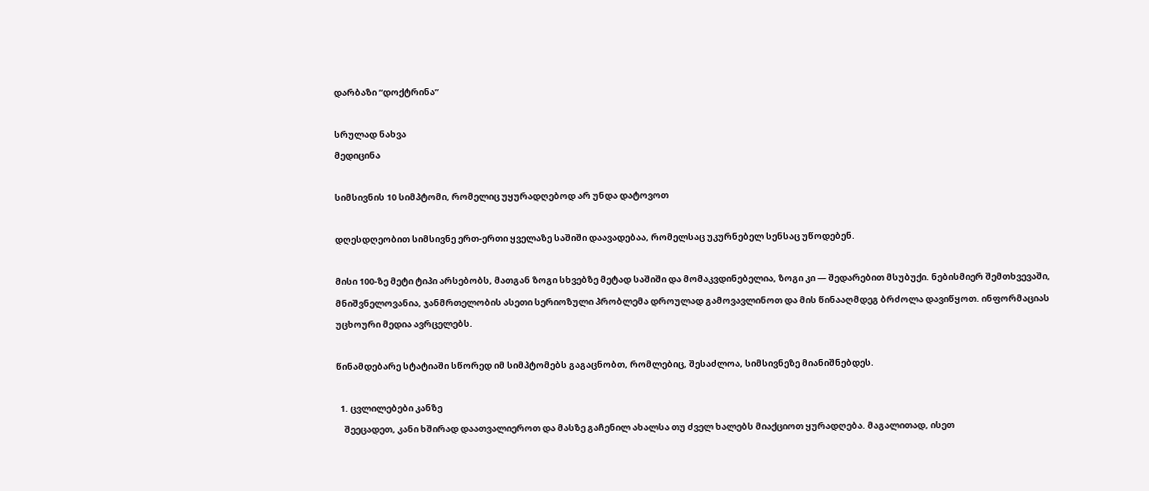დარბაზი “დოქტრინა”

სრულად ნახვა
მედიცინა

სიმსივნის 10 სიმპტომი, რომელიც უყურადღებოდ არ უნდა დატოვოთ

დღესდღეობით სიმსივნე ერთ-ერთი ყველაზე საშიში დაავადებაა, რომელსაც უკურნებელ სენსაც უწოდებენ.

მისი 100-ზე მეტი ტიპი არსებობს, მათგან ზოგი სხვებზე მეტად საშიში და მომაკვდინებელია, ზოგი კი — შედარებით მსუბუქი. ნებისმიერ შემთხვევაში, მნიშვნელოვანია, ჯანმრთელობის ასეთი სერიოზული პრობლემა დროულად გამოვავლინოთ და მის წინააღმდეგ ბრძოლა დავიწყოთ. ინფორმაციას უცხოური მედია ავრცელებს.

წინამდებარე სტატიაში სწორედ იმ სიმპტომებს გაგაცნობთ, რომლებიც, შესაძლოა, სიმსივნეზე მიანიშნებდეს.

  1. ცვლილებები კანზე
    შეეცადეთ, კანი ხშირად დაათვალიეროთ და მასზე გაჩენილ ახალსა თუ ძველ ხალებს მიაქციოთ ყურადღება. მაგალითად, ისეთ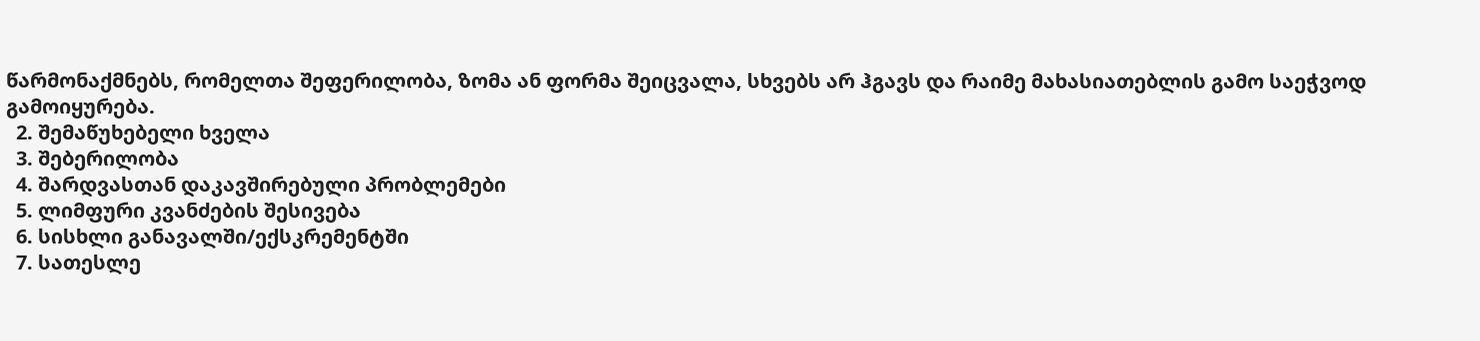წარმონაქმნებს, რომელთა შეფერილობა, ზომა ან ფორმა შეიცვალა, სხვებს არ ჰგავს და რაიმე მახასიათებლის გამო საეჭვოდ გამოიყურება.
  2. შემაწუხებელი ხველა
  3. შებერილობა
  4. შარდვასთან დაკავშირებული პრობლემები
  5. ლიმფური კვანძების შესივება
  6. სისხლი განავალში/ექსკრემენტში
  7. სათესლე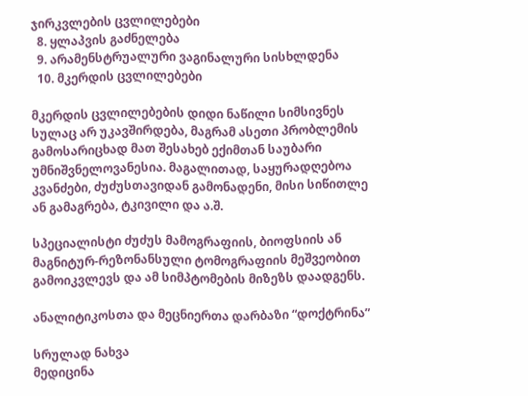ჯირკვლების ცვლილებები
  8. ყლაპვის გაძნელება
  9. არამენსტრუალური ვაგინალური სისხლდენა
  10. მკერდის ცვლილებები

მკერდის ცვლილებების დიდი ნაწილი სიმსივნეს სულაც არ უკავშირდება, მაგრამ ასეთი პრობლემის გამოსარიცხად მათ შესახებ ექიმთან საუბარი უმნიშვნელოვანესია. მაგალითად, საყურადღებოა კვანძები, ძუძუსთავიდან გამონადენი, მისი სიწითლე ან გამაგრება, ტკივილი და ა.შ.

სპეციალისტი ძუძუს მამოგრაფიის, ბიოფსიის ან მაგნიტურ-რეზონანსული ტომოგრაფიის მეშვეობით გამოიკვლევს და ამ სიმპტომების მიზეზს დაადგენს.

ანალიტიკოსთა და მეცნიერთა დარბაზი “დოქტრინა”

სრულად ნახვა
მედიცინა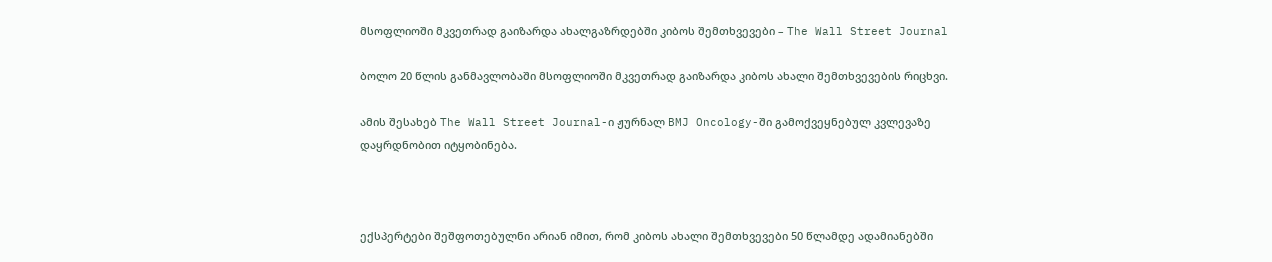მსოფლიოში მკვეთრად გაიზარდა ახალგაზრდებში კიბოს შემთხვევები – The Wall Street Journal

ბოლო 20 წლის განმავლობაში მსოფლიოში მკვეთრად გაიზარდა კიბოს ახალი შემთხვევების რიცხვი.

ამის შესახებ The Wall Street Journal-ი ჟურნალ BMJ Oncology-ში გამოქვეყნებულ კვლევაზე დაყრდნობით იტყობინება.



ექსპერტები შეშფოთებულნი არიან იმით, რომ კიბოს ახალი შემთხვევები 50 წლამდე ადამიანებში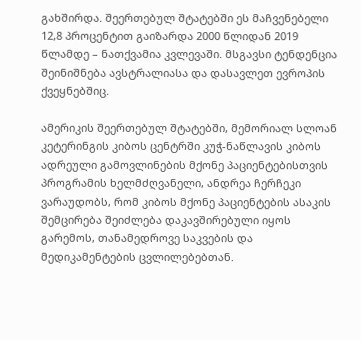გახშირდა. შეერთებულ შტატებში ეს მაჩვენებელი 12,8 პროცენტით გაიზარდა 2000 წლიდან 2019 წლამდე – ნათქვამია კვლევაში. მსგავსი ტენდენცია შეინიშნება ავსტრალიასა და დასავლეთ ევროპის ქვეყნებშიც.

ამერიკის შეერთებულ შტატებში, მემორიალ სლოან კეტერინგის კიბოს ცენტრში კუჭ-ნაწლავის კიბოს ადრეული გამოვლინების მქონე პაციენტებისთვის პროგრამის ხელმძღვანელი, ანდრეა ჩერჩეკი ვარაუდობს, რომ კიბოს მქონე პაციენტების ასაკის შემცირება შეიძლება დაკავშირებული იყოს გარემოს, თანამედროვე საკვების და მედიკამენტების ცვლილებებთან.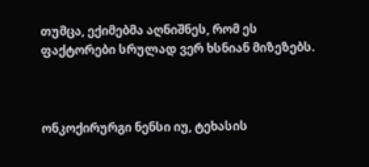თუმცა, ექიმებმა აღნიშნეს, რომ ეს ფაქტორები სრულად ვერ ხსნიან მიზეზებს.



ონკოქირურგი ნენსი იუ, ტეხასის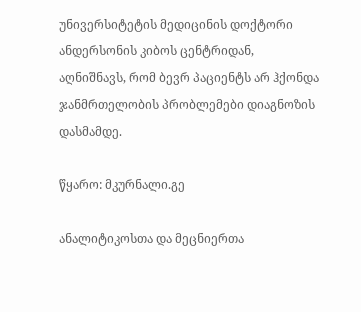უნივერსიტეტის მედიცინის დოქტორი ანდერსონის კიბოს ცენტრიდან, აღნიშნავს, რომ ბევრ პაციენტს არ ჰქონდა ჯანმრთელობის პრობლემები დიაგნოზის დასმამდე.

წყარო: მკურნალი.გე

ანალიტიკოსთა და მეცნიერთა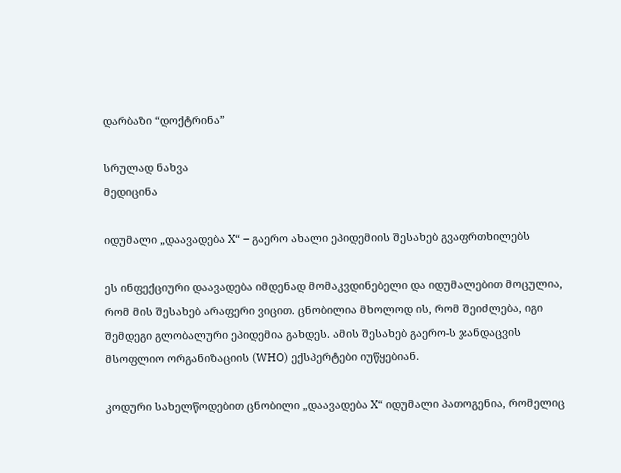დარბაზი “დოქტრინა”

სრულად ნახვა
მედიცინა

იდუმალი „დაავადება X“ – გაერო ახალი ეპიდემიის შესახებ გვაფრთხილებს

ეს ინფექციური დაავადება იმდენად მომაკვდინებელი და იდუმალებით მოცულია, რომ მის შესახებ არაფერი ვიცით. ცნობილია მხოლოდ ის, რომ შეიძლება, იგი შემდეგი გლობალური ეპიდემია გახდეს. ამის შესახებ გაერო-ს ჯანდაცვის მსოფლიო ორგანიზაციის (WHO) ექსპერტები იუწყებიან.

კოდური სახელწოდებით ცნობილი „დაავადება X“ იდუმალი პათოგენია, რომელიც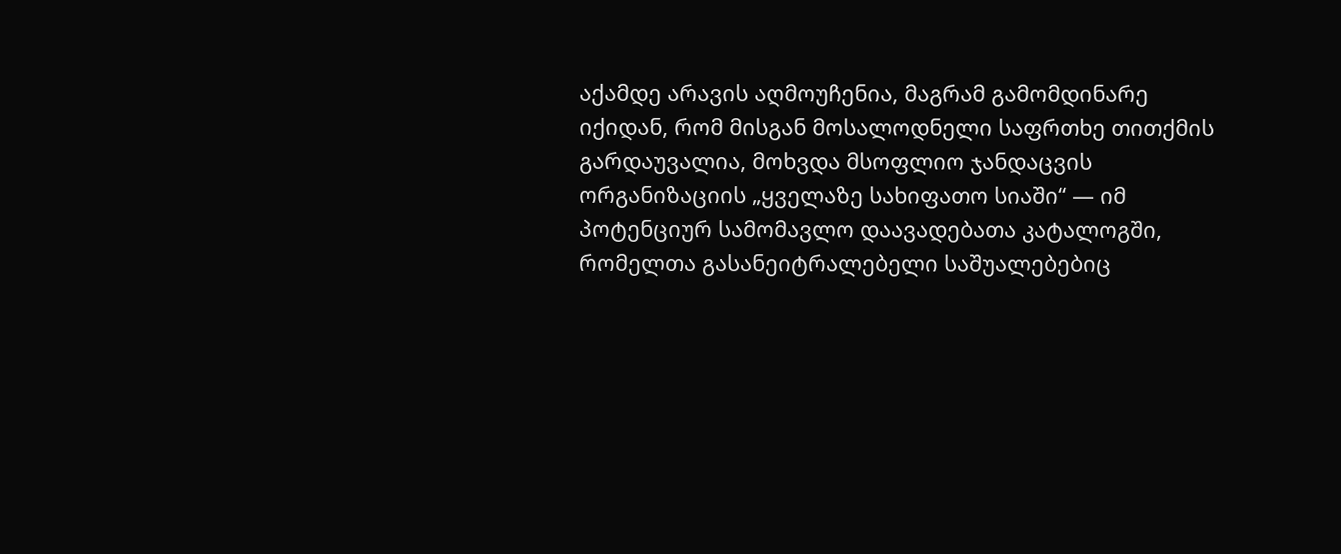აქამდე არავის აღმოუჩენია, მაგრამ გამომდინარე იქიდან, რომ მისგან მოსალოდნელი საფრთხე თითქმის გარდაუვალია, მოხვდა მსოფლიო ჯანდაცვის ორგანიზაციის „ყველაზე სახიფათო სიაში“ — იმ პოტენციურ სამომავლო დაავადებათა კატალოგში, რომელთა გასანეიტრალებელი საშუალებებიც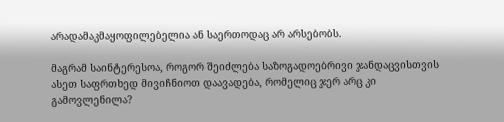არადამაკმაყოფილებელია ან საერთოდაც არ არსებობს.

მაგრამ საინტერესოა, როგორ შეიძლება საზოგადოებრივი ჯანდაცვისთვის ასეთ საფრთხედ მივიჩნიოთ დაავადება, რომელიც ჯერ არც კი გამოვლენილა?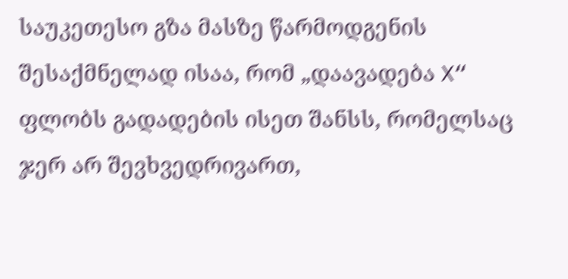საუკეთესო გზა მასზე წარმოდგენის შესაქმნელად ისაა, რომ „დაავადება X“ ფლობს გადადების ისეთ შანსს, რომელსაც ჯერ არ შევხვედრივართ,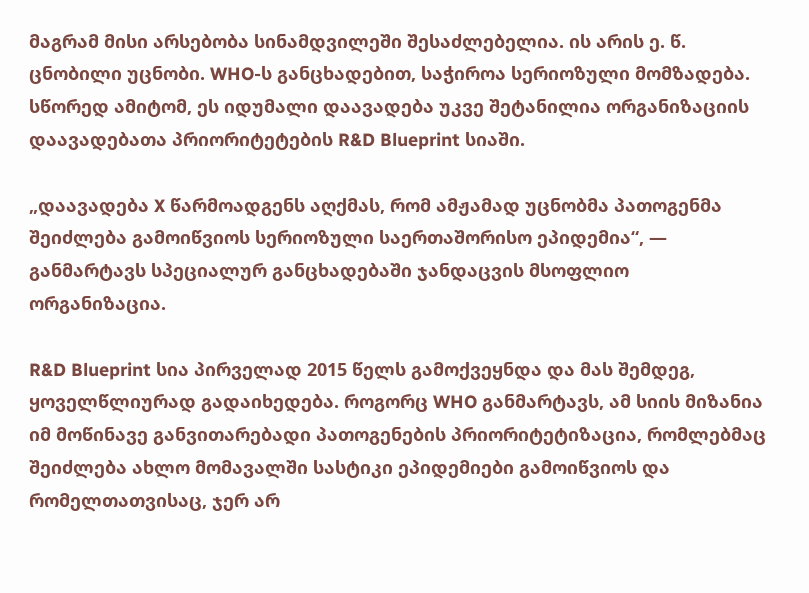მაგრამ მისი არსებობა სინამდვილეში შესაძლებელია. ის არის ე. წ. ცნობილი უცნობი. WHO-ს განცხადებით, საჭიროა სერიოზული მომზადება. სწორედ ამიტომ, ეს იდუმალი დაავადება უკვე შეტანილია ორგანიზაციის დაავადებათა პრიორიტეტების R&D Blueprint სიაში.

„დაავადება X წარმოადგენს აღქმას, რომ ამჟამად უცნობმა პათოგენმა შეიძლება გამოიწვიოს სერიოზული საერთაშორისო ეპიდემია“, — განმარტავს სპეციალურ განცხადებაში ჯანდაცვის მსოფლიო ორგანიზაცია.

R&D Blueprint სია პირველად 2015 წელს გამოქვეყნდა და მას შემდეგ, ყოველწლიურად გადაიხედება. როგორც WHO განმარტავს, ამ სიის მიზანია იმ მოწინავე განვითარებადი პათოგენების პრიორიტეტიზაცია, რომლებმაც შეიძლება ახლო მომავალში სასტიკი ეპიდემიები გამოიწვიოს და რომელთათვისაც, ჯერ არ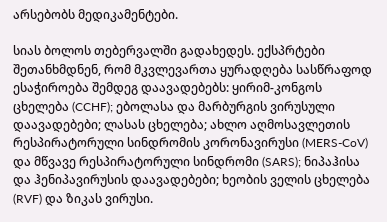არსებობს მედიკამენტები.

სიას ბოლოს თებერვალში გადახედეს. ექსპრტები შეთანხმდნენ, რომ მკვლევართა ყურადღება სასწრაფოდ ესაჭიროება შემდეგ დაავადებებს: ყირიმ-კონგოს ცხელება (CCHF); ებოლასა და მარბურგის ვირუსული დაავადებები; ლასას ცხელება; ახლო აღმოსავლეთის რესპირატორული სინდრომის კორონავირუსი (MERS-CoV) და მწვავე რესპირატორული სინდრომი (SARS); ნიპაჰისა და ჰენიპავირუსის დაავადებები; ხეობის ველის ცხელება (RVF) და ზიკას ვირუსი.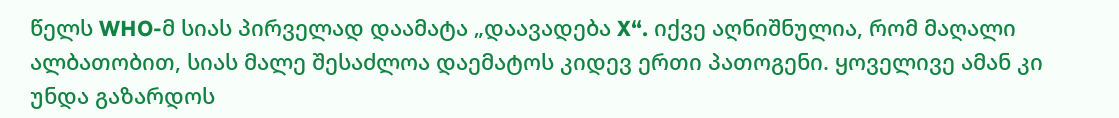წელს WHO-მ სიას პირველად დაამატა „დაავადება X“. იქვე აღნიშნულია, რომ მაღალი ალბათობით, სიას მალე შესაძლოა დაემატოს კიდევ ერთი პათოგენი. ყოველივე ამან კი უნდა გაზარდოს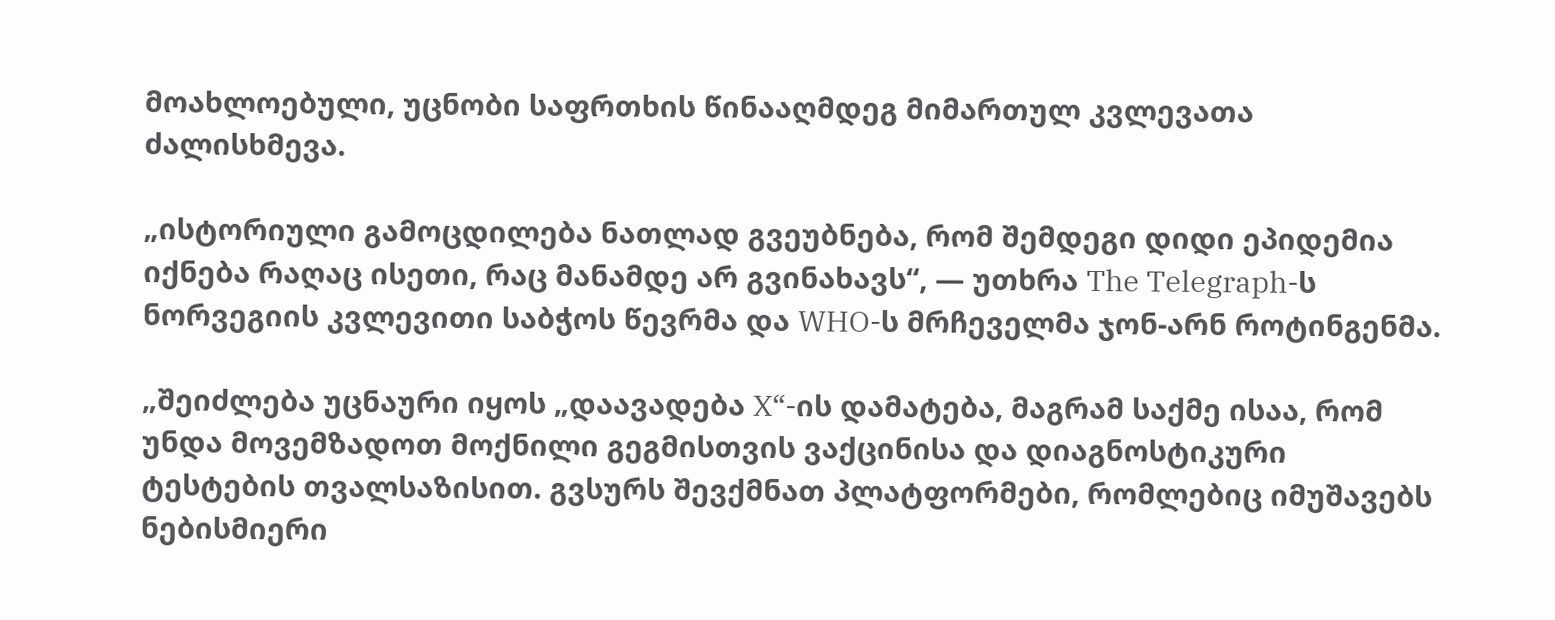მოახლოებული, უცნობი საფრთხის წინააღმდეგ მიმართულ კვლევათა ძალისხმევა.

„ისტორიული გამოცდილება ნათლად გვეუბნება, რომ შემდეგი დიდი ეპიდემია იქნება რაღაც ისეთი, რაც მანამდე არ გვინახავს“, — უთხრა The Telegraph-ს ნორვეგიის კვლევითი საბჭოს წევრმა და WHO-ს მრჩეველმა ჯონ-არნ როტინგენმა.

„შეიძლება უცნაური იყოს „დაავადება X“-ის დამატება, მაგრამ საქმე ისაა, რომ უნდა მოვემზადოთ მოქნილი გეგმისთვის ვაქცინისა და დიაგნოსტიკური ტესტების თვალსაზისით. გვსურს შევქმნათ პლატფორმები, რომლებიც იმუშავებს ნებისმიერი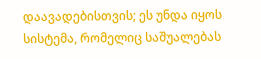დაავადებისთვის; ეს უნდა იყოს სისტემა, რომელიც საშუალებას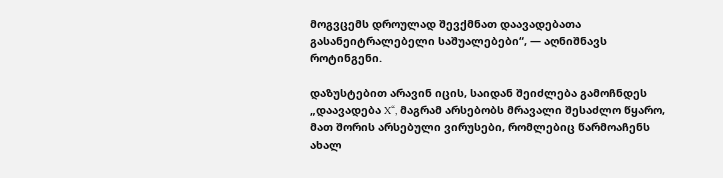მოგვცემს დროულად შევქმნათ დაავადებათა გასანეიტრალებელი საშუალებები“, — აღნიშნავს როტინგენი.

დაზუსტებით არავინ იცის, საიდან შეიძლება გამოჩნდეს „დაავადება X“, მაგრამ არსებობს მრავალი შესაძლო წყარო, მათ შორის არსებული ვირუსები, რომლებიც წარმოაჩენს ახალ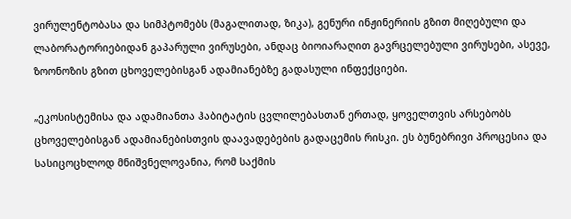ვირულენტობასა და სიმპტომებს (მაგალითად, ზიკა), გენური ინჟინერიის გზით მიღებული და ლაბორატორიებიდან გაპარული ვირუსები, ანდაც ბიოიარაღით გავრცელებული ვირუსები, ასევე, ზოონოზის გზით ცხოველებისგან ადამიანებზე გადასული ინფექციები.

„ეკოსისტემისა და ადამიანთა ჰაბიტატის ცვლილებასთან ერთად, ყოველთვის არსებობს ცხოველებისგან ადამიანებისთვის დაავადებების გადაცემის რისკი. ეს ბუნებრივი პროცესია და სასიცოცხლოდ მნიშვნელოვანია, რომ საქმის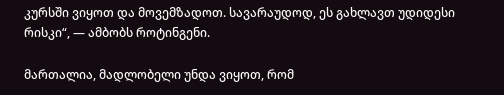კურსში ვიყოთ და მოვემზადოთ. სავარაუდოდ, ეს გახლავთ უდიდესი რისკი“, — ამბობს როტინგენი.

მართალია, მადლობელი უნდა ვიყოთ, რომ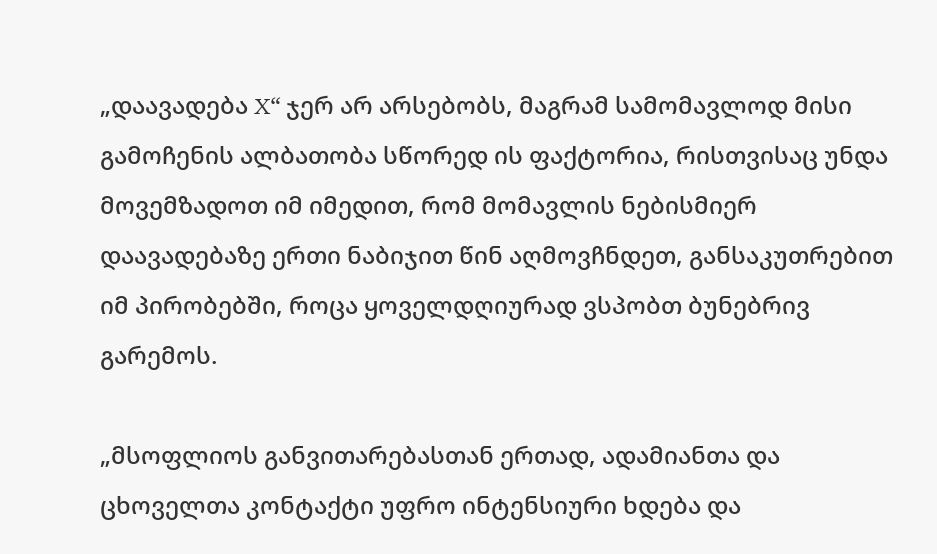„დაავადება X“ ჯერ არ არსებობს, მაგრამ სამომავლოდ მისი გამოჩენის ალბათობა სწორედ ის ფაქტორია, რისთვისაც უნდა მოვემზადოთ იმ იმედით, რომ მომავლის ნებისმიერ დაავადებაზე ერთი ნაბიჯით წინ აღმოვჩნდეთ, განსაკუთრებით იმ პირობებში, როცა ყოველდღიურად ვსპობთ ბუნებრივ გარემოს.

„მსოფლიოს განვითარებასთან ერთად, ადამიანთა და ცხოველთა კონტაქტი უფრო ინტენსიური ხდება და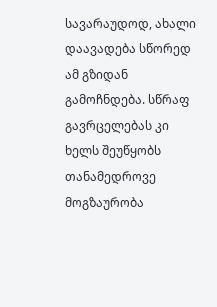სავარაუდოდ, ახალი დაავადება სწორედ ამ გზიდან გამოჩნდება. სწრაფ გავრცელებას კი ხელს შეუწყობს თანამედროვე მოგზაურობა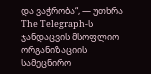და ვაჭრობა“, — უთხრა The Telegraph-ს ჯანდაცვის მსოფლიო ორგანიზაციის სამეცნირო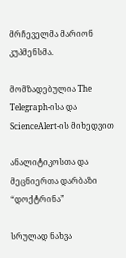მრჩეველმა მარიონ კუპმენსმა.

მომზადებულია The Telegraph-ისა და ScienceAlert-ის მიხედვით

ანალიტიკოსთა და მეცნიერთა დარბაზი “დოქტრინა”

სრულად ნახვა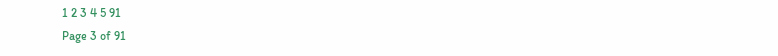1 2 3 4 5 91
Page 3 of 91